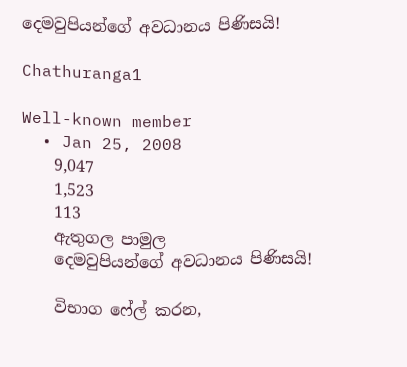දෙමවුපියන්ගේ අවධානය පිණිසයි!

Chathuranga1

Well-known member
  • Jan 25, 2008
    9,047
    1,523
    113
    ඇතුගල පාමුල
    දෙමවුපියන්ගේ අවධානය පිණිසයි!

    විභාග ෆේල් කරන,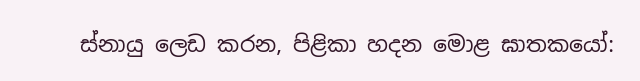ස්‌නායු ලෙඩ කරන, පිළිකා හදන මොළ ඝාතකයෝ: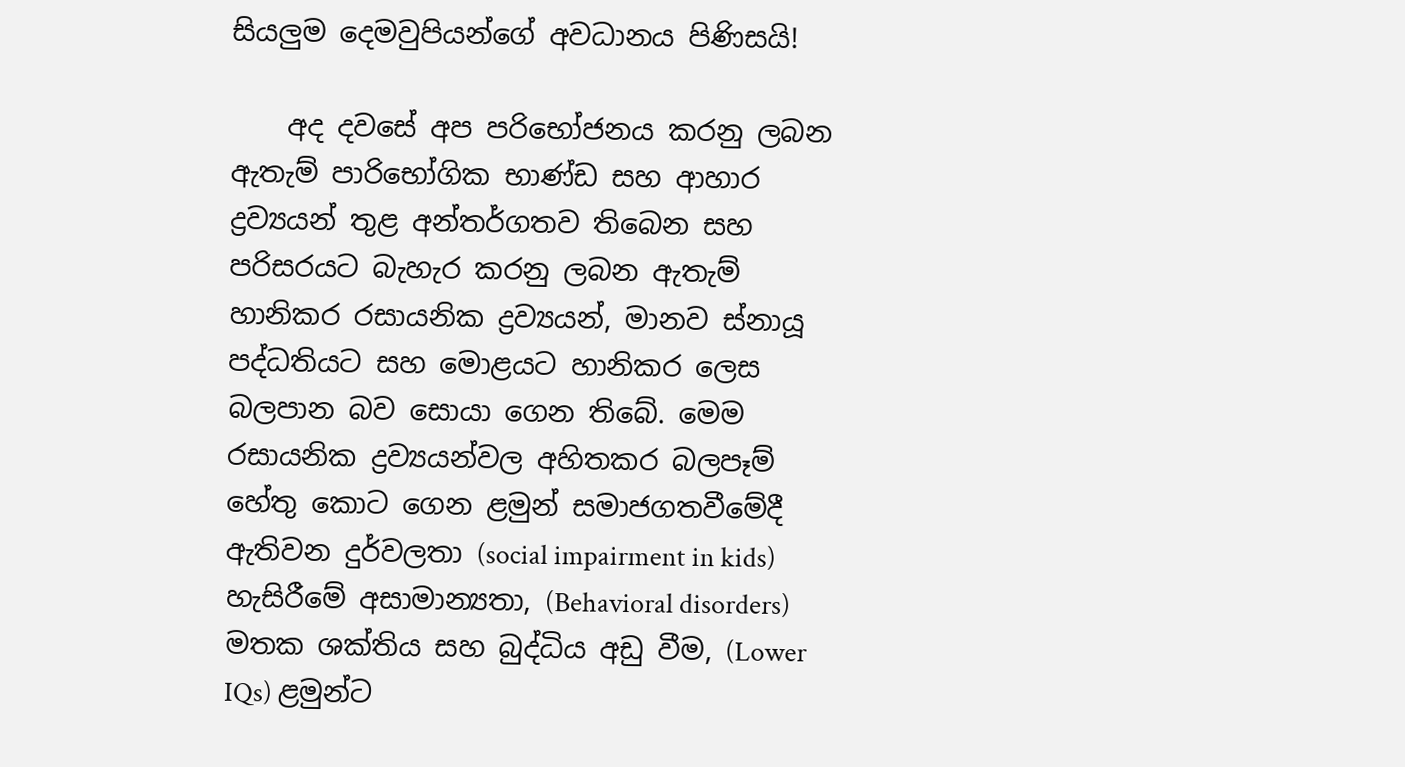සියලුම දෙමවුපියන්ගේ අවධානය පිණිසයි!

    අද දවසේ අප පරිභෝජනය කරනු ලබන ඇතැම් පාරිභෝගික භාණ්‌ඩ සහ ආහාර ද්‍රව්‍යයන් තුළ අන්තර්ගතව තිබෙන සහ පරිසරයට බැහැර කරනු ලබන ඇතැම් හානිකර රසායනික ද්‍රව්‍යයන්, මානව ස්‌නායූ පද්ධතියට සහ මොළයට හානිකර ලෙස බලපාන බව සොයා ගෙන තිබේ. මෙම රසායනික ද්‍රව්‍යයන්වල අහිතකර බලපෑම් හේතු කොට ගෙන ළමුන් සමාජගතවීමේදී ඇතිවන දුර්වලතා (social impairment in kids) හැසිරීමේ අසාමාන්‍යතා, (Behavioral disorders) මතක ශක්‌තිය සහ බුද්ධිය අඩු වීම, (Lower IQs) ළමුන්ට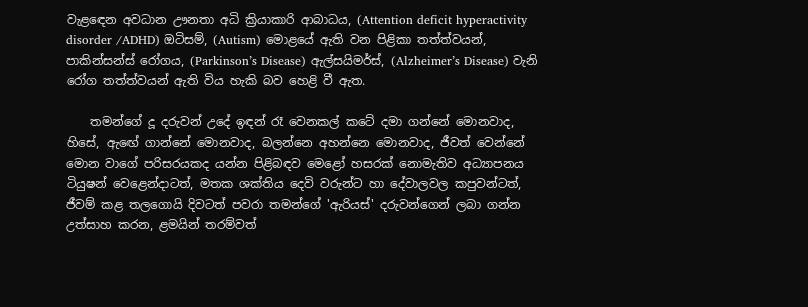වැළඳෙන අවධාන ඌනතා අධි ක්‍රියාකාරි ආබාධය, (Attention deficit hyperactivity disorder /ADHD) ඔටිසම්, (Autism) මොළයේ ඇති වන පිළිකා තත්ත්වයන්, පාකින්සන්ස්‌ රෝගය, (Parkinson’s Disease) ඇල්සයිමර්ස්‌, (Alzheimer’s Disease) වැනි රෝග තත්ත්වයන් ඇති විය හැකි බව හෙළි වී ඇත.

    තමන්ගේ දූ දරුවන් උදේ ඉඳන් රෑ වෙනකල් කටේ දමා ගන්නේ මොනවාද, හිසේ, ඇඟේ ගාන්නේ මොනවාද, බලන්නෙ අහන්නෙ මොනවාද, ජීවත් වෙන්නේ මොන වාගේ පරිසරයකද යන්න පිළිබඳව මෙළෝ හසරක්‌ නොමැතිව අධ්‍යාපනය ටියුෂන් වෙළෙන්දාටත්, මතක ශක්‌තිය දෙවි වරුන්ට හා දේවාලවල කපුවන්ටත්, ජීවම් කළ තලගොයි දිවටත් පවරා තමන්ගේ 'ඇරියස්‌' දරුවන්ගෙන් ලබා ගන්න උත්සාහ කරන, ළමයින් තරම්වත්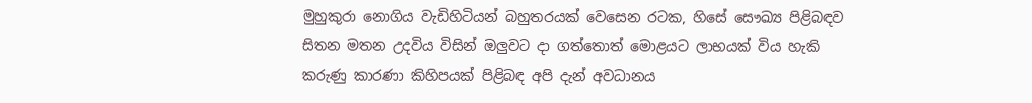මුහුකුරා නොගිය වැඩිහිටියන් බහුතරයක්‌ වෙසෙන රටක, හිසේ සෞඛ්‍ය පිළිබඳව සිතන මතන උදවිය විසින් ඔලුවට දා ගත්තොත් මොළයට ලාභයක්‌ විය හැකි කරුණු කාරණා කිහිපයක්‌ පිළිබඳ අපි දැන් අවධානය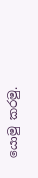යොමු කරමු.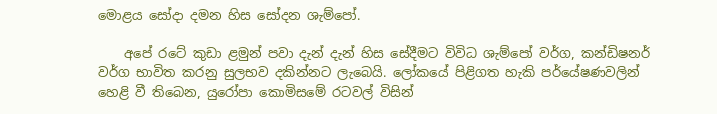මොළය සෝදා දමන හිස සෝදන ශැම්පෝ.

    අපේ රටේ කුඩා ළමුන් පවා දැන් දැන් හිස සේදීමට විවිධ ශැම්පෝ වර්ග, කන්ඩිෂනර් වර්ග භාවිත කරනු සුලභව දකින්නට ලැබෙයි. ලෝකයේ පිළිගත හැකි පර්යේෂණවලින් හෙළි වී තිබෙන, යුරෝපා කොමිසමේ රටවල් විසින්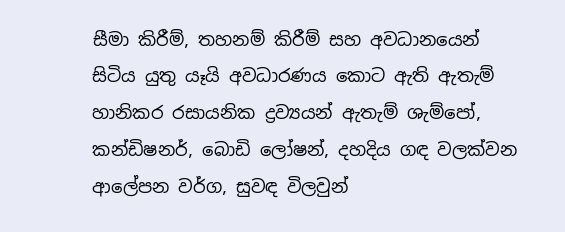සීමා කිරීම්, තහනම් කිරීම් සහ අවධානයෙන් සිටිය යුතු යෑයි අවධාරණය කොට ඇති ඇතැම් හානිකර රසායනික ද්‍රව්‍යයන් ඇතැම් ශැම්පෝ, කන්ඩිෂනර්, බොඩි ලෝෂන්, දහදිය ගඳ වලක්‌වන ආලේපන වර්ග, සුවඳ විලවුන්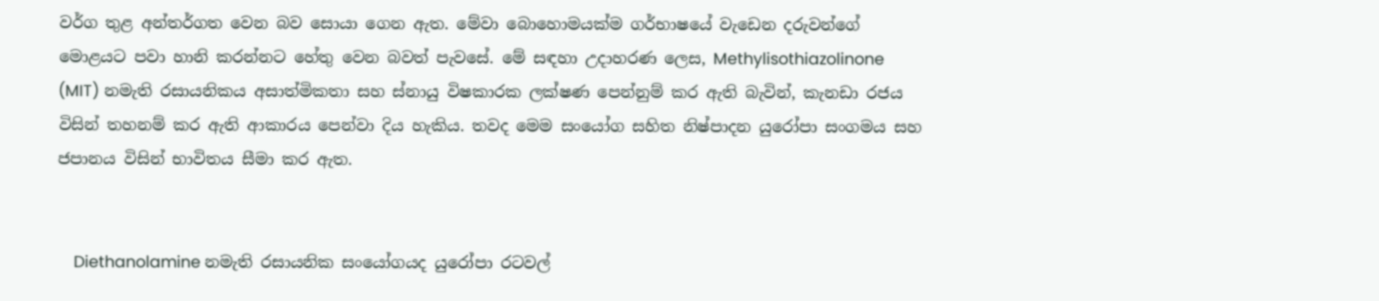වර්ග තුළ අන්තර්ගත වෙන බව සොයා ගෙන ඇත. මේවා බොහොමයක්‌ම ගර්භාෂයේ වැඩෙන දරුවන්ගේ මොළයට පවා හානි කරන්නට හේතු වෙන බවත් පැවසේ. මේ සඳහා උදාහරණ ලෙස, Methylisothiazolinone (MIT) නමැති රසායනිකය අසාත්මිකතා සහ ස්‌නායු විෂකාරක ලක්‌ෂණ පෙන්නුම් කර ඇති බැවින්, කැනඩා රජය විසින් තහනම් කර ඇති ආකාරය පෙන්වා දිය හැකිය. තවද මෙම සංයෝග සහිත නිෂ්පාදන යුරෝපා සංගමය සහ ජපානය විසින් භාවිතය සීමා කර ඇත.


    Diethanolamine නමැති රසායනික සංයෝගයද යුරෝපා රටවල්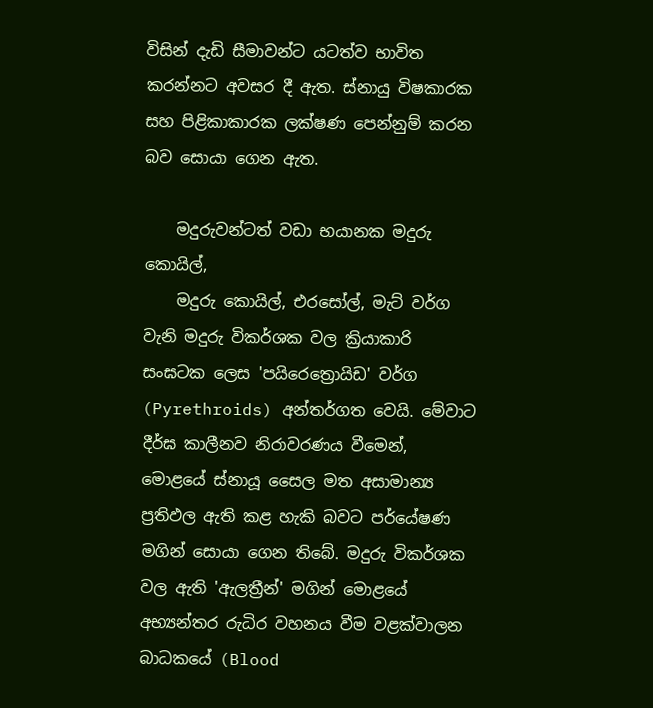විසින් දැඩි සීමාවන්ට යටත්ව භාවිත කරන්නට අවසර දී ඇත. ස්‌නායු විෂකාරක සහ පිළිකාකාරක ලක්‌ෂණ පෙන්නුම් කරන බව සොයා ගෙන ඇත.

    මදුරුවන්ටත් වඩා භයානක මදුරු කොයිල්,
    මදුරු කොයිල්, එරසෝල්, මැට්‌ වර්ග වැනි මදුරු විකර්ශක වල ක්‍රියාකාරි සංඝටක ලෙස 'පයිරෙත්‍රොයිඩ' වර්ග (Pyrethroids) අන්තර්ගත වෙයි. මේවාට දීර්ඝ කාලීනව නිරාවරණය වීමෙන්, මොළයේ ස්‌නායූ සෛල මත අසාමාන්‍ය ප්‍රතිඵල ඇති කළ හැකි බවට පර්යේෂණ මගින් සොයා ගෙන තිබේ. මදුරු විකර්ශක වල ඇති 'ඇලත්‍රීන්' මගින් මොළයේ අභ්‍යන්තර රුධිර වහනය වීම වළක්‌වාලන බාධකයේ (Blood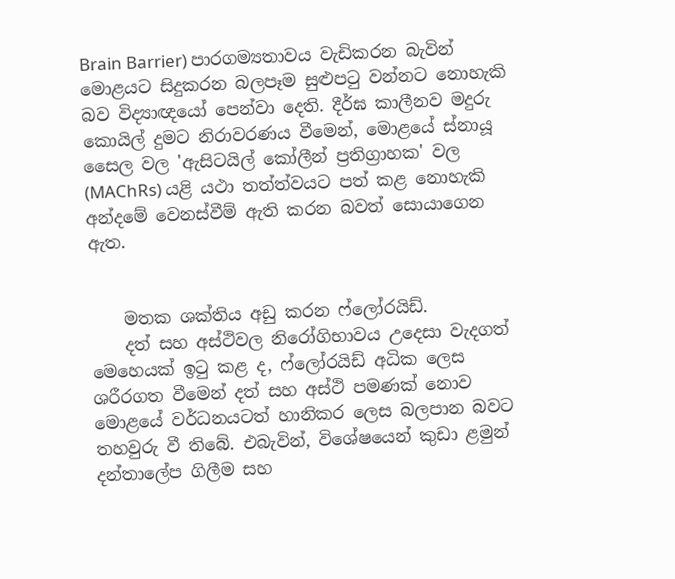Brain Barrier) පාරගම්‍යතාවය වැඩිකරන බැවින් මොළයට සිදුකරන බලපෑම සුළුපටු වන්නට නොහැකි බව විද්‍යාඥයෝ පෙන්වා දෙති. දීර්ඝ කාලීනව මදුරු කොයිල් දුමට නිරාවරණය වීමෙන්, මොළයේ ස්‌නායූ සෛල වල 'ඇසිටයිල් කෝලීන් ප්‍රතිග්‍රාහක' වල (MAChRs) යළි යථා තත්ත්වයට පත් කළ නොහැකි අන්දමේ වෙනස්‌වීම් ඇති කරන බවත් සොයාගෙන ඇත.


    මතක ශක්‌තිය අඩු කරන ෆ්ලෝරයිඩ්.
    දත් සහ අස්‌ථිවල නිරෝගිභාවය උදෙසා වැදගත් මෙහෙයක්‌ ඉටු කළ ද, ෆ්ලෝරයිඩ් අධික ලෙස ශරීරගත වීමෙන් දත් සහ අස්‌ථි පමණක්‌ නොව මොළයේ වර්ධනයටත් හානිකර ලෙස බලපාන බවට තහවුරු වී තිබේ. එබැවින්, විශේෂයෙන් කුඩා ළමුන් දන්තාලේප ගිලීම සහ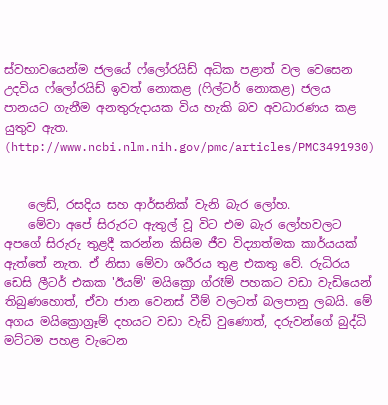ස්‌වභාවයෙන්ම ජලයේ ෆ්ලෝරයිඩ් අධික පළාත් වල වෙසෙන උදවිය ෆ්ලෝරයිඩ් ඉවත් නොකළ (ෆිල්ටර් නොකළ) ජලය පානයට ගැනීම අනතුරුදායක විය හැකි බව අවධාරණය කළ යුතුව ඇත. (http://www.ncbi.nlm.nih.gov/pmc/articles/PMC3491930)


    ලෙඩ්, රසදිය සහ ආර්සනික්‌ වැනි බැර ලෝහ.
    මේවා අපේ සිරුරට ඇතුල් වූ විට එම බැර ලෝහවලට අපගේ සිරුරු තුළදී කරන්න කිසිම ජීව විද්‍යාත්මක කාර්යයක්‌ ඇත්තේ නැත. ඒ නිසා මේවා ශරීරය තුළ එකතු වේ. රුධිරය ඩෙසි ලීටර් එකක 'ඊයම්' මයික්‍රො ග්රෑම් පහකට වඩා වැඩියෙන් තිබුණහොත්, ඒවා ජාන වෙනස්‌ වීම් වලටත් බලපානු ලබයි. මේ අගය මයික්‍රොග්‍රෑම් දහයට වඩා වැඩි වුණොත්, දරුවන්ගේ බුද්ධි මට්‌ටම පහළ වැටෙන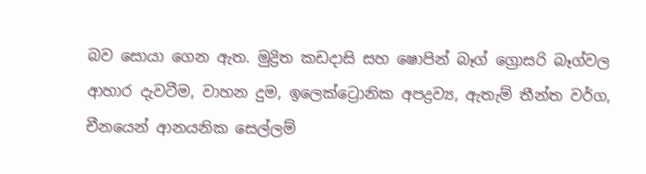බව සොයා ගෙන ඇත. මුද්‍රිත කඩදාසි සහ ෂොපින් බෑග් ග්‍රොසරි බෑග්වල ආහාර දැවටීම, වාහන දුම, ඉලෙක්‌ට්‍රොනික අපද්‍රව්‍ය, ඇතැම් තීන්ත වර්ග, චීනයෙන් ආනයනික සෙල්ලම්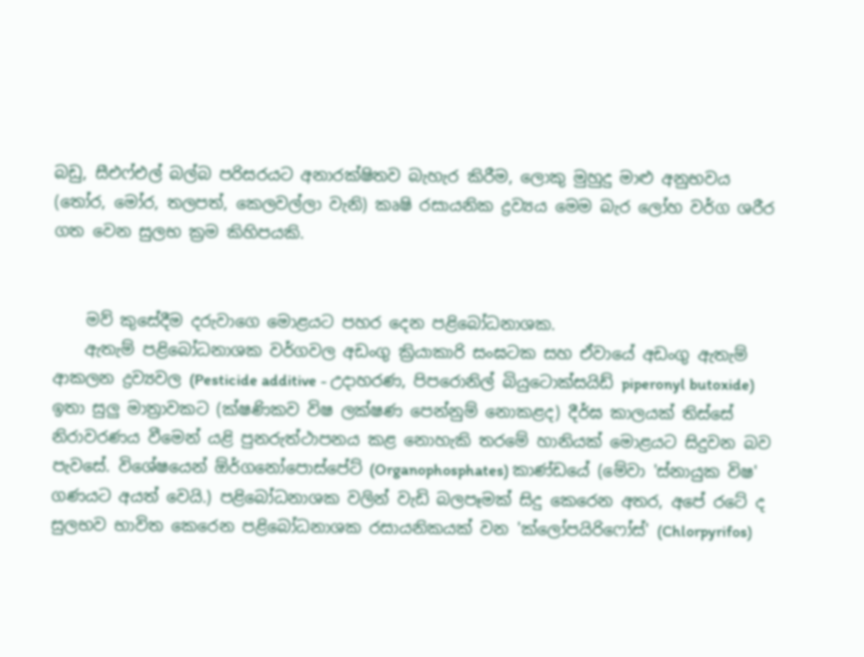බඩු, සීඑෆ්එල් බල්බ පරිසරයට අනාරක්‌ෂිතව බැහැර කිරීම, ලොකු මුහුදු මාළු අනුභවය (තෝර, මෝර, තලපත්, කෙලවල්ලා වැනි) කෘෂි රසායනික ද්‍රව්‍යය මෙම බැර ලෝහ වර්ග ශරීර ගත වෙන සුලභ ක්‍රම කිහිපයකි.


    මව් කුසේදීම දරුවාගෙ මොළයට පහර දෙන පළිබෝධනාශක.
    ඇතැම් පළිබෝධනාශක වර්ගවල අඩංගු ක්‍රියාකාරි සංඝටක සහ ඒවායේ අඩංගු ඇතැම් ආකලන ද්‍රව්‍යවල (Pesticide additive - උදාහරණ, පිපරොනිල් බියුටොක්‌සයිඩ් piperonyl butoxide) ඉතා සුලු මාත්‍රාවකට (ක්‌ෂණිකව විෂ ලක්‌ෂණ පෙන්නුම් නොකළද) දීර්ඝ කාලයක්‌ තිස්‌සේ නිරාවරණය වීමෙන් යළි පුනරුත්ථාපනය කළ නොහැකි තරමේ හානියක්‌ මොළයට සිදුවන බව පැවසේ. විශේෂයෙන් ඕර්ගනෝපොස්‌පේට්‌ (Organophosphates) කාණ්‌ඩයේ (මේවා 'ස්‌නායුක විෂ' ගණයට අයත් වෙයි.) පළිබෝධනාශක වලින් වැඩි බලපෑමක්‌ සිදු කෙරෙන අතර, අපේ රටේ ද සුලභව භාවිත කෙරෙන පළිබෝධනාශක රසායනිකයක්‌ වන 'ක්‌ලෝපයිරිෆෝස්‌' (Chlorpyrifos)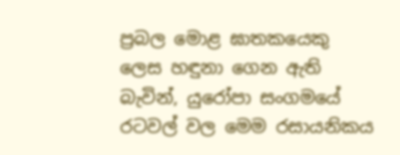ප්‍රබල මොළ ඝාතකයෙකු ලෙස හඳුනා ගෙන ඇති බැවින්, යුරෝපා සංගමයේ රටවල් වල මෙම රසායනිකය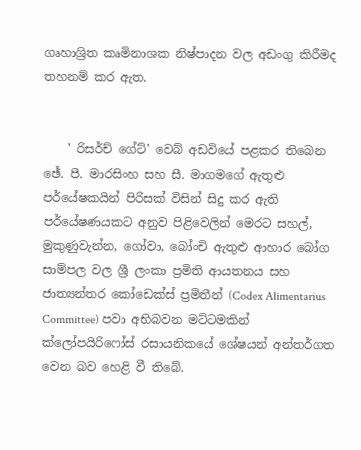ගෘහාශ්‍රිත කෘමිනාශක නිෂ්පාදන වල අඩංගු කිරීමද තහනම් කර ඇත.


    ' රිසර්ච් ගේට්‌' වෙබ් අඩවියේ පළකර තිබෙන ඡේ. පී. මාරසිංහ සහ සී. මාගමගේ ඇතුළු පර්යේෂකයින් පිරිසක්‌ විසින් සිදු කර ඇති පර්යේෂණයකට අනුව පිළිවෙලින් මෙරට සහල්, මුකුණුවැන්න, ගෝවා, බෝංචි ඇතුළු ආහාර බෝග සාම්පල වල ශ්‍රී ලංකා ප්‍රමිති ආයතනය සහ ජාත්‍යන්තර කෝඩෙක්‌ස්‌ ප්‍රමිතීන් (Codex Alimentarius Committee) පවා අභිබවන මට්‌ටමකින් ක්‌ලෝපයිරිෆෝස්‌ රසායනිකයේ ශේෂයන් අන්තර්ගත වෙන බව හෙළි වී තිබේ.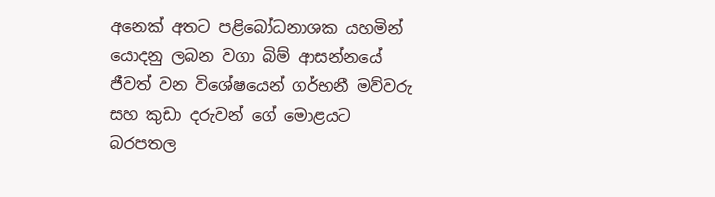අනෙක්‌ අතට පළිබෝධනාශක යහමින් යොදනු ලබන වගා බිම් ආසන්නයේ ජීවත් වන විශේෂයෙන් ගර්භනී මව්වරු සහ කුඩා දරුවන් ගේ මොළයට බරපතල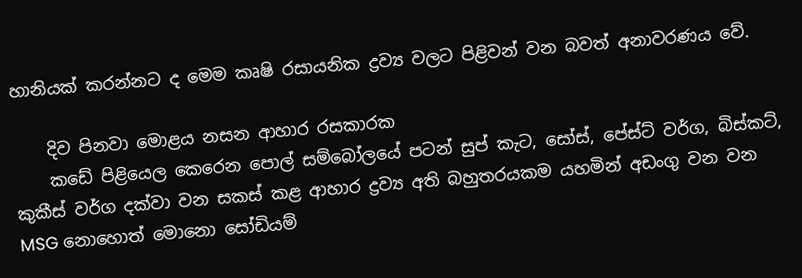හානියක්‌ කරන්නට ද මෙම කෘෂි රසායනික ද්‍රව්‍ය වලට පිළිවන් වන බවත් අනාවරණය වේ.

    දිව පිනවා මොළය නසන ආහාර රසකාරක
    කඩේ පිළියෙල කෙරෙන පොල් සම්බෝලයේ පටන් සුප් කැට, සෝස්‌, පේස්‌ට්‌ වර්ග, බිස්‌කට්‌, කුකීස්‌ වර්ග දක්‌වා වන සකස්‌ කළ ආහාර ද්‍රව්‍ය අති බහුතරයකම යහමින් අඩංගු වන වන MSG නොහොත් මොනො සෝඩියම්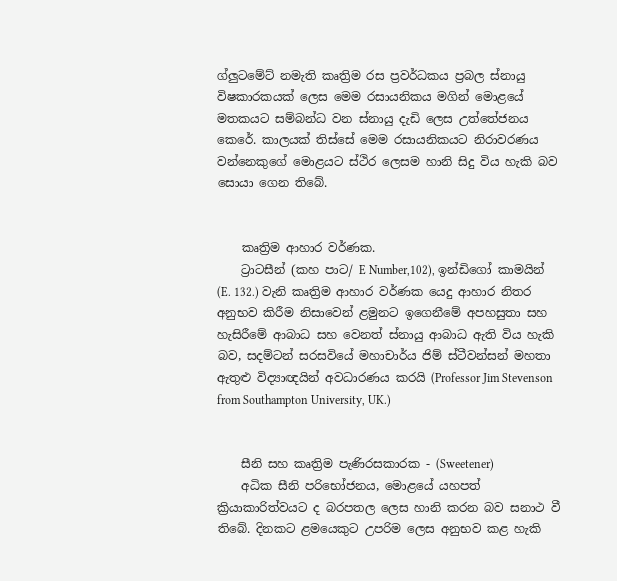ග්ලුටමේට්‌ නමැති කෘත්‍රිම රස ප්‍රවර්ධකය ප්‍රබල ස්‌නායු විෂකාරකයක්‌ ලෙස මෙම රසායනිකය මගින් මොළයේ මතකයට සම්බන්ධ වන ස්‌නායු දැඩි ලෙස උත්තේජනය කෙරේ. කාලයක්‌ තිස්‌සේ මෙම රසායනිකයට නිරාවරණය වන්නෙකුගේ මොළයට ස්‌ථිර ලෙසම හානි සිදු විය හැකි බව සොයා ගෙන තිබේ.


    කෘත්‍රිම ආහාර වර්ණක.
    ට්‍රාටසීන් (කහ පාට/ E Number,102), ඉන්ඩිගෝ කාමයින් (E. 132.) වැනි කෘත්‍රිම ආහාර වර්ණක යෙදු ආහාර නිතර අනුභව කිරීම නිසාවෙන් ළමුනට ඉගෙනීමේ අපහසුතා සහ හැසිරීමේ ආබාධ සහ වෙනත් ස්‌නායු ආබාධ ඇති විය හැකි බව, සදම්ටන් සරසවියේ මහාචාර්ය ජිම් ස්‌ටීවන්සන් මහතා ඇතුළු විද්‍යාඥයින් අවධාරණය කරයි (Professor Jim Stevenson from Southampton University, UK.)


    සීනි සහ කෘත්‍රිම පැණිරසකාරක - (Sweetener)
    අධික සීනි පරිභෝජනය, මොළයේ යහපත් ක්‍රියාකාරිත්වයට ද බරපතල ලෙස හානි කරන බව සනාථ වී තිබේ. දිනකට ළමයෙකුට උපරිම ලෙස අනුභව කළ හැකි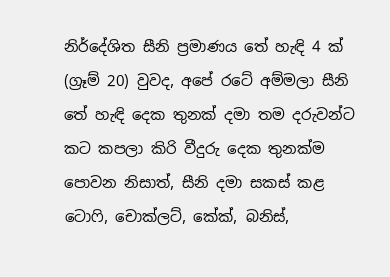නිර්දේශිත සීනි ප්‍රමාණය තේ හැඳි 4 ක්‌ (ග්‍රෑම් 20) වුවද, අපේ රටේ අම්මලා සීනි තේ හැඳි දෙක තුනක්‌ දමා තම දරුවන්ට කට කපලා කිරි වීදුරු දෙක තුනක්‌ම පොවන නිසාත්, සීනි දමා සකස්‌ කළ ටොෆි, චොක්‌ලට්‌, කේක්‌, බනිස්‌,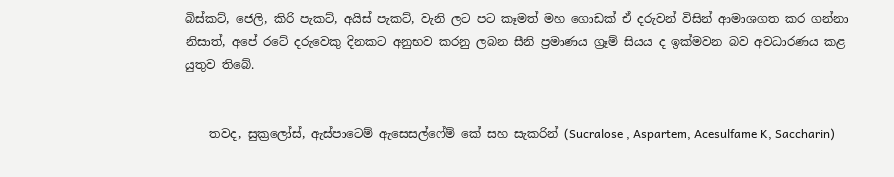බිස්‌කට්‌, ජෙලි, කිරි පැකට්‌, අයිස්‌ පැකට්‌, වැනි ලට පට කෑමත් මහ ගොඩක්‌ ඒ දරුවන් විසින් ආමාශගත කර ගන්නා නිසාත්, අපේ රටේ දරුවෙකු දිනකට අනුභව කරනු ලබන සීනි ප්‍රමාණය ග්‍රෑම් සියය ද ඉක්‌මවන බව අවධාරණය කළ යුතුව තිබේ.


    තවද, සුක්‍රලෝස්‌, ඇස්‌පාටෙම් ඇසෙසල්ෆේම් කේ සහ සැකරින් (Sucralose , Aspartem, Acesulfame K, Saccharin)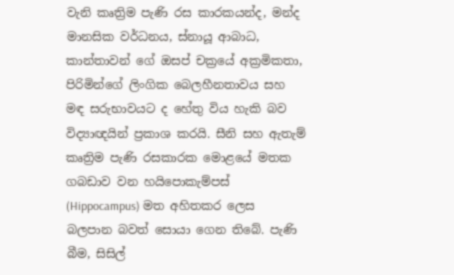වැනි කෘත්‍රිම පැණි රස කාරකයන්ද, මන්ද මානසික වර්ධනය, ස්‌නායූ ආබාධ, කාන්තාවන් ගේ ඔසප් චක්‍රයේ අක්‍රමිකතා, පිරිමින්ගේ ලිංගික බෙලහීනතාවය සහ මඳ සරුභාවයට ද හේතු විය හැකි බව විද්‍යාඥයින් ප්‍රකාශ කරයි. සීනි සහ ඇතැම් කෘත්‍රිම පැණි රසකාරක මොළයේ මතක ගබඩාව වන හයිපොකැම්පස්‌ (Hippocampus) මත අහිතකර ලෙස බලපාන බවත් සොයා ගෙන තිබේ. පැණි බීම, සිසිල්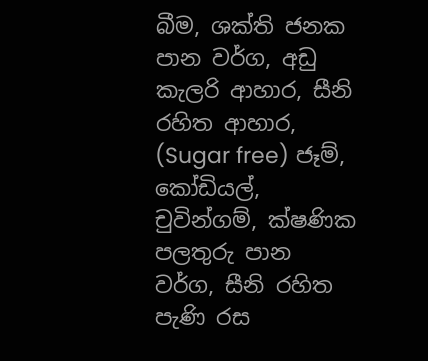බීම, ශක්‌ති ජනක පාන වර්ග, අඩු කැලරි ආහාර, සීනි රහිත ආහාර, (Sugar free) ජෑම්, කෝඩියල්, චුවින්ගම්, ක්‌ෂණික පලතුරු පාන වර්ග, සීනි රහිත පැණි රස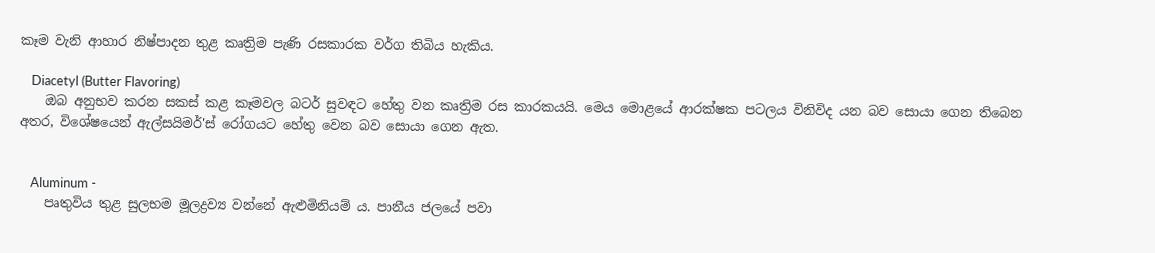කෑම වැනි ආහාර නිෂ්පාදන තුළ කෘත්‍රිම පැණි රසකාරක වර්ග තිබිය හැකිය.

    Diacetyl (Butter Flavoring)
    ඔබ අනුභව කරන සකස්‌ කළ කෑමවල බටර් සුවඳට හේතු වන කෘත්‍රිම රස කාරකයයි. මෙය මොළයේ ආරක්‌ෂක පටලය විනිවිද යන බව සොයා ගෙන තිබෙන අතර, විශේෂයෙන් ඇල්සයිමර්'ස්‌ රෝගයට හේතු වෙන බව සොයා ගෙන ඇත.


    Aluminum -
    පෘතුවිය තුළ සුලභම මූලද්‍රව්‍ය වන්නේ ඇළුමිනියම් ය. පානීය ජලයේ පවා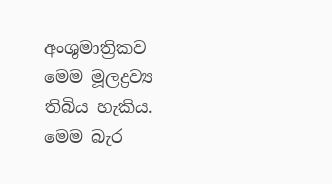අංශුමාත්‍රිකව මෙම මූලද්‍රව්‍ය තිබිය හැකිය. මෙම බැර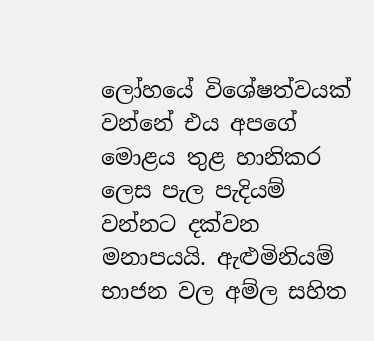ලෝහයේ විශේෂත්වයක්‌ වන්නේ එය අපගේ මොළය තුළ හානිකර ලෙස පැල පැදියම් වන්නට දක්‌වන මනාපයයි. ඇළුමිනියම් භාජන වල අම්ල සහිත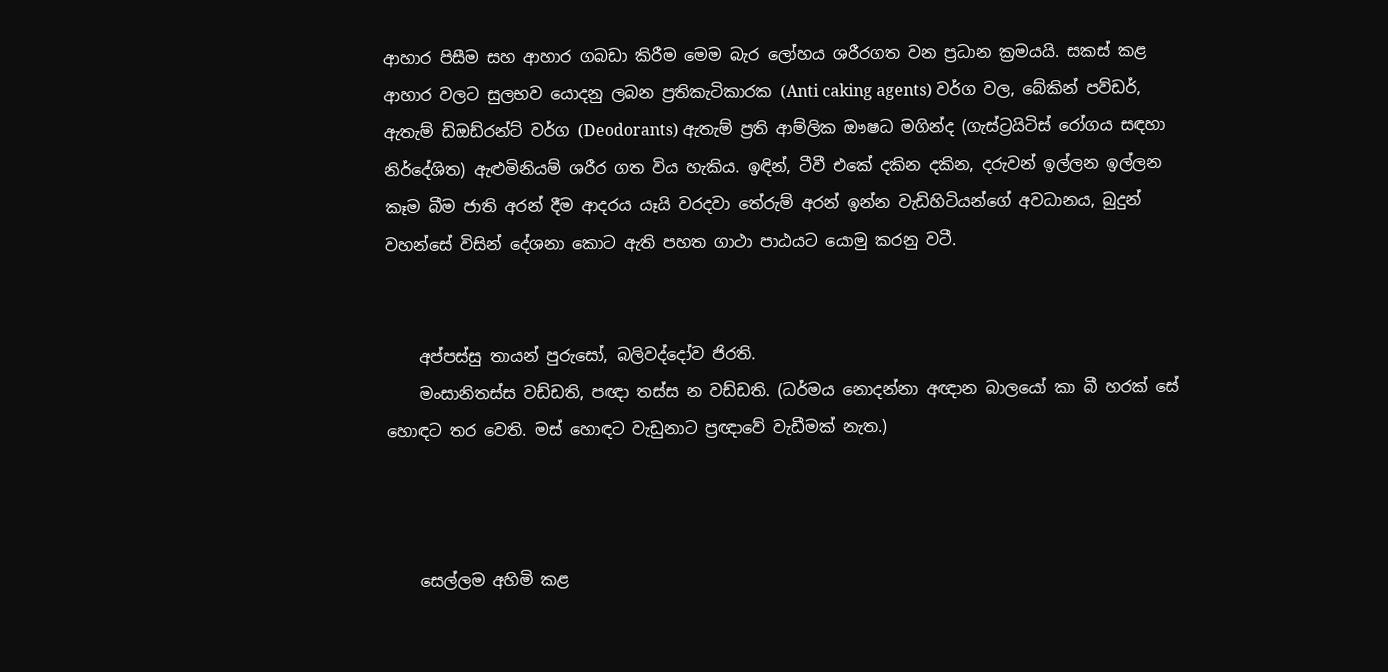ආහාර පිසීම සහ ආහාර ගබඩා කිරීම මෙම බැර ලෝහය ශරීරගත වන ප්‍රධාන ක්‍රමයයි. සකස්‌ කළ ආහාර වලට සුලභව යොදනු ලබන ප්‍රතිකැටිකාරක (Anti caking agents) වර්ග වල, බේකින් පව්ඩර්, ඇතැම් ඩිඔඩ්රන්ට්‌ වර්ග (Deodorants) ඇතැම් ප්‍රති ආම්ලික ඖෂධ මගින්ද (ගැස්‌ට්‍රයිටිස්‌ රෝගය සඳහා නිර්දේශිත) ඇළුමිනියම් ශරීර ගත විය හැකිය. ඉඳින්, ටීවී එකේ දකින දකින, දරුවන් ඉල්ලන ඉල්ලන කෑම බීම ජාති අරන් දීම ආදරය යෑයි වරදවා තේරුම් අරන් ඉන්න වැඩිහිටියන්ගේ අවධානය, බුදුන් වහන්සේ විසින් දේශනා කොට ඇති පහත ගාථා පාඨයට යොමු කරනු වටී.


    අප්පස්‌සු තායන් පුරුසෝ, බලිවද්දෝව ජිරති.
    මංසානිතස්‌ස වඩ්ඩති, පඥා තස්‌ස න වඩ්ඩති. (ධර්මය නොදන්නා අඥාන බාලයෝ කා බී හරක්‌ සේ හොඳට තර වෙති. මස්‌ හොඳට වැඩුනාට ප්‍රඥාවේ වැඩීමක්‌ නැත.)



    සෙල්ලම අහිමි කළ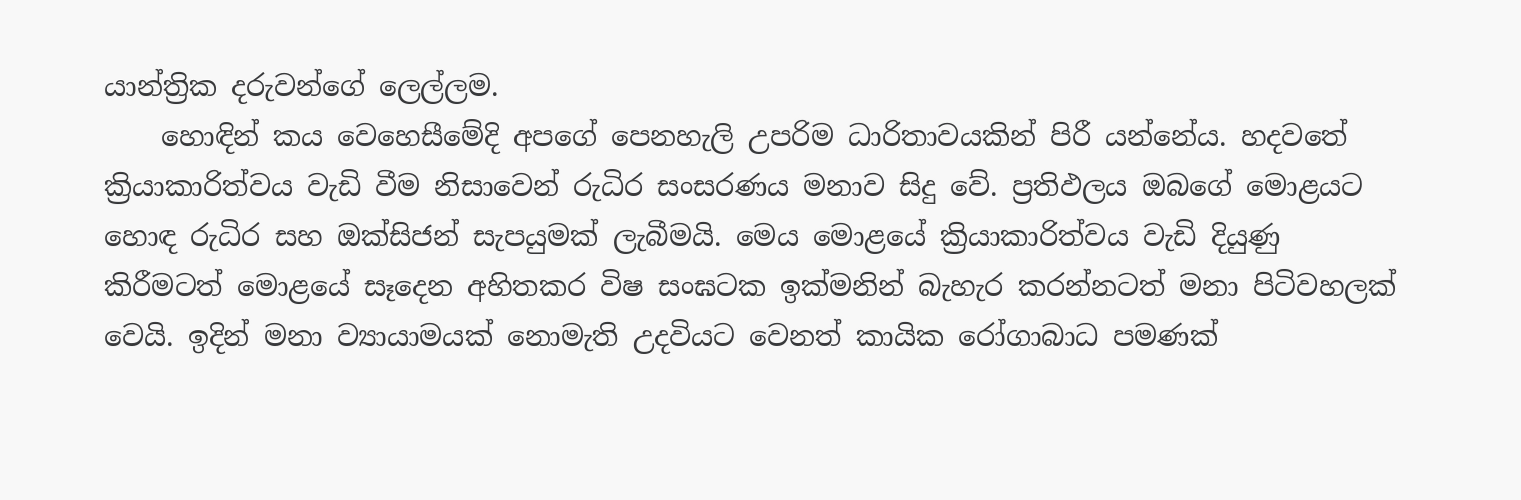යාන්ත්‍රික දරුවන්ගේ ලෙල්ලම.
    හොඳින් කය වෙහෙසීමේදි අපගේ පෙනහැලි උපරිම ධාරිතාවයකින් පිරී යන්නේය. හදවතේ ක්‍රියාකාරිත්වය වැඩි වීම නිසාවෙන් රුධිර සංසරණය මනාව සිදු වේ. ප්‍රතිඵලය ඔබගේ මොළයට හොඳ රුධිර සහ ඔක්‌සිජන් සැපයුමක්‌ ලැබීමයි. මෙය මොළයේ ක්‍රියාකාරිත්වය වැඩි දියුණු කිරීමටත් මොළයේ සෑදෙන අහිතකර විෂ සංඝටක ඉක්‌මනින් බැහැර කරන්නටත් මනා පිටිවහලක්‌ වෙයි. ඉදින් මනා ව්‍යායාමයක්‌ නොමැති උදවියට වෙනත් කායික රෝගාබාධ පමණක්‌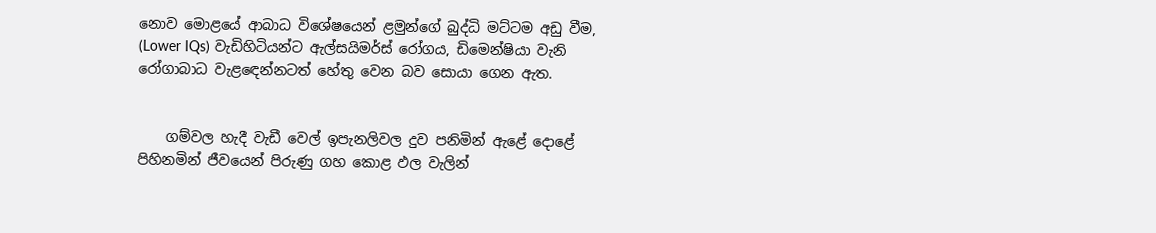නොව මොළයේ ආබාධ විශේෂයෙන් ළමුන්ගේ බුද්ධි මට්‌ටම අඩු වීම, (Lower IQs) වැඩිහිටියන්ට ඇල්සයිමර්ස්‌ රෝගය, ඩිමෙන්ෂියා වැනි රෝගාබාධ වැළඳෙන්නටත් හේතු වෙන බව සොයා ගෙන ඇත.


    ගම්වල හැදී වැඩී වෙල් ඉපැනලිවල දුව පනිමින් ඇළේ දොළේ පිහිනමින් ජීවයෙන් පිරුණු ගහ කොළ ඵල වැලින්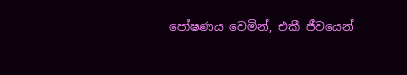පෝෂණය වෙමින්, එකී ජීවයෙන්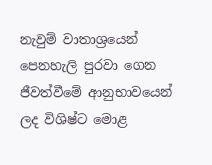නැවුම් වාතාශ්‍රයෙන් පෙනහැලි පුරවා ගෙන ජීවත්වීමේ ආනුභාවයෙන් ලද විශිෂ්ට මොළ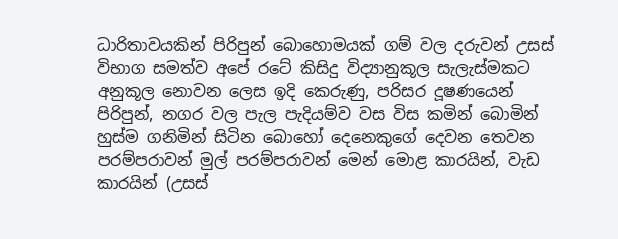ධාරිතාවයකින් පිරිපුන් බොහොමයක්‌ ගම් වල දරුවන් උසස්‌ විභාග සමත්ව අපේ රටේ කිසිදු විද්‍යානුකූල සැලැස්‌මකට අනුකූල නොවන ලෙස ඉදි කෙරුණු, පරිසර දූෂණයෙන් පිරිපුන්, නගර වල පැල පැදියම්ව වස විස කමින් බොමින් හුස්‌ම ගනිමින් සිටින බොහෝ දෙනෙකුගේ දෙවන තෙවන පරම්පරාවන් මුල් පරම්පරාවන් මෙන් මොළ කාරයින්, වැඩ කාරයින් (උසස්‌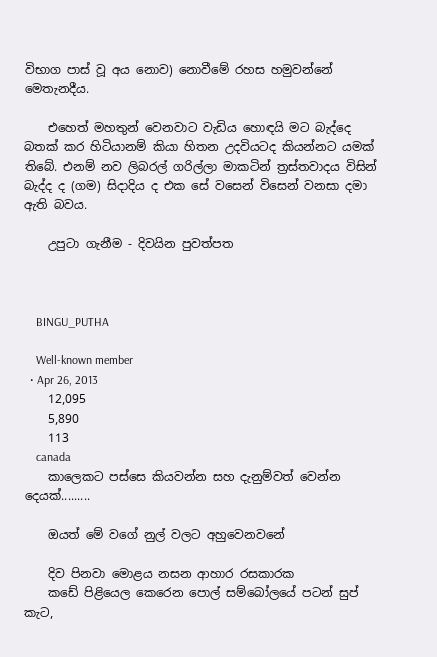විභාග පාස්‌ වූ අය නොව) නොවීමේ රහස හමුවන්නේ මෙතැනදීය.

    එහෙත් මහතුන් වෙනවාට වැඩිය හොඳයි මට බැද්දෙ බතක්‌ කර හිටියානම් කියා හිතන උදවියටද කියන්නට යමක්‌ තිබේ. එනම් නව ලිබරල් ගරිල්ලා මාකටින් ත්‍රස්‌තවාදය විසින් බැද්ද ද (ගම) සිදාදිය ද එක සේ වසෙන් විසෙන් වනසා දමා ඇති බවය.

    උපුටා ගැනීම - දිවයින පුවත්පත



    BINGU_PUTHA

    Well-known member
  • Apr 26, 2013
    12,095
    5,890
    113
    canada
    කාලෙකට පස්සෙ කියවන්න සහ දැනුම්වත් වෙන්න දෙයක්.........

    ඔයත් මේ වගේ නුල් වලට අහුවෙනවනේ

    දිව පිනවා මොළය නසන ආහාර රසකාරක
    කඩේ පිළියෙල කෙරෙන පොල් සම්බෝලයේ පටන් සුප් කැට,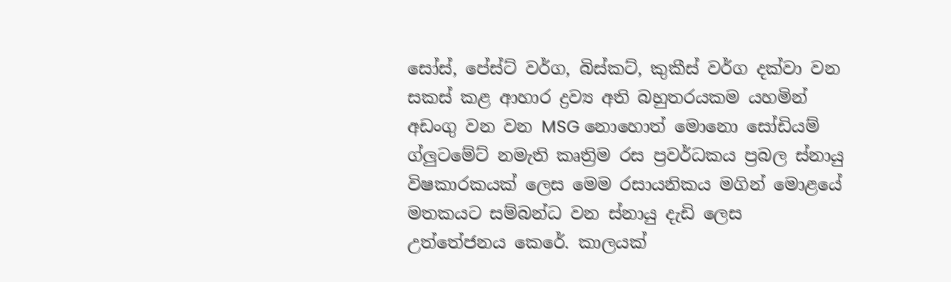සෝස්‌, පේස්‌ට්‌ වර්ග, බිස්‌කට්‌, කුකීස්‌ වර්ග දක්‌වා වන සකස්‌ කළ ආහාර ද්‍රව්‍ය අති බහුතරයකම යහමින් අඩංගු වන වන MSG නොහොත් මොනො සෝඩියම් ග්ලුටමේට්‌ නමැති කෘත්‍රිම රස ප්‍රවර්ධකය ප්‍රබල ස්‌නායු විෂකාරකයක්‌ ලෙස මෙම රසායනිකය මගින් මොළයේ මතකයට සම්බන්ධ වන ස්‌නායු දැඩි ලෙස උත්තේජනය කෙරේ. කාලයක්‌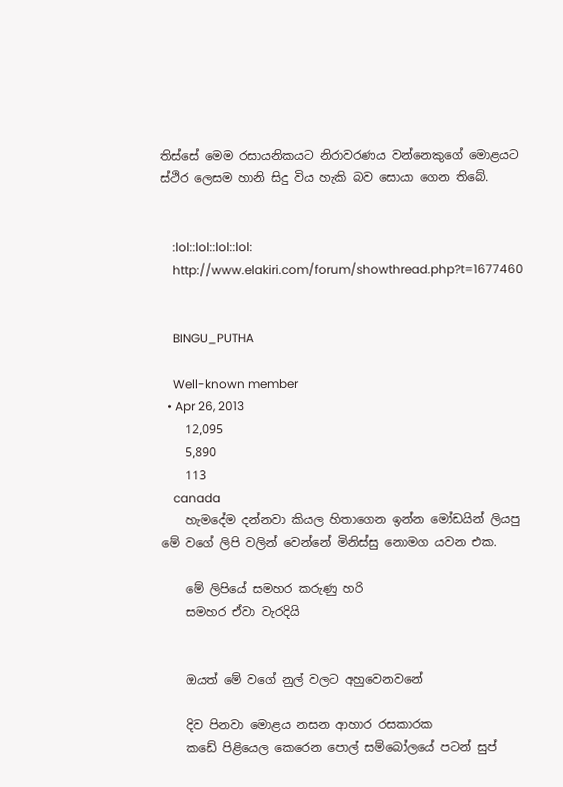තිස්‌සේ මෙම රසායනිකයට නිරාවරණය වන්නෙකුගේ මොළයට ස්‌ථිර ලෙසම හානි සිදු විය හැකි බව සොයා ගෙන තිබේ.


    :lol::lol::lol::lol:
    http://www.elakiri.com/forum/showthread.php?t=1677460


    BINGU_PUTHA

    Well-known member
  • Apr 26, 2013
    12,095
    5,890
    113
    canada
    හැමදේම දන්නවා කියල හිතාගෙන ඉන්න මෝඩයින් ලියපු මේ වගේ ලිපි වලින් වෙන්නේ මිනිස්සු නොමග යවන එක.

    මේ ලිපියේ සමහර කරුණු හරි
    සමහර ඒවා වැරදියි


    ඔයත් මේ වගේ නුල් වලට අහුවෙනවනේ

    දිව පිනවා මොළය නසන ආහාර රසකාරක
    කඩේ පිළියෙල කෙරෙන පොල් සම්බෝලයේ පටන් සුප්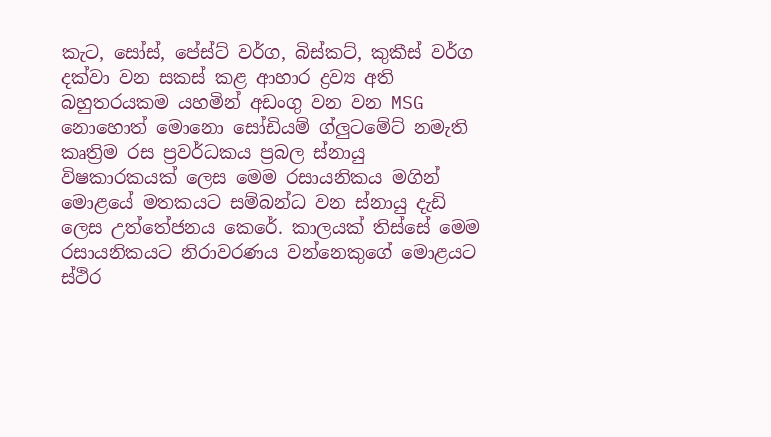කැට, සෝස්‌, පේස්‌ට්‌ වර්ග, බිස්‌කට්‌, කුකීස්‌ වර්ග දක්‌වා වන සකස්‌ කළ ආහාර ද්‍රව්‍ය අති බහුතරයකම යහමින් අඩංගු වන වන MSG නොහොත් මොනො සෝඩියම් ග්ලුටමේට්‌ නමැති කෘත්‍රිම රස ප්‍රවර්ධකය ප්‍රබල ස්‌නායු විෂකාරකයක්‌ ලෙස මෙම රසායනිකය මගින් මොළයේ මතකයට සම්බන්ධ වන ස්‌නායු දැඩි ලෙස උත්තේජනය කෙරේ. කාලයක්‌ තිස්‌සේ මෙම රසායනිකයට නිරාවරණය වන්නෙකුගේ මොළයට ස්‌ථිර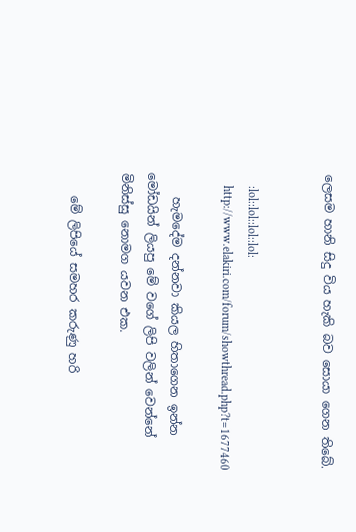ලෙසම හානි සිදු විය හැකි බව සොයා ගෙන තිබේ.


    :lol::lol::lol::lol:
    http://www.elakiri.com/forum/showthread.php?t=1677460

    හැමදේම දන්නවා කියල හිතාගෙන ඉන්න මෝඩයින් ලියපු මේ වගේ ලිපි වලින් වෙන්නේ මිනිස්සු නොමග යවන එක.

    මේ ලිපියේ සමහර කරුණු හරි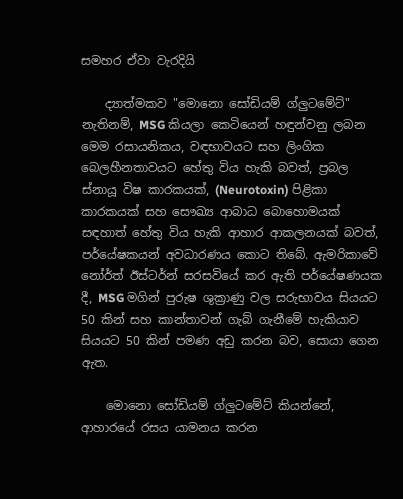සමහර ඒවා වැරදියි

    ද්‍යාත්මකව "මොනො සෝඩියම් ග්ලුටමේට්‌" නැතිනම්, MSG කියලා කෙටියෙන් හඳුන්වනු ලබන මෙම රසායනිකය, වඳභාවයට සහ ලිංගික බෙලහීනතාවයට හේතු විය හැකි බවත්, ප්‍රබල ස්‌නායූ විෂ කාරකයක්‌, (Neurotoxin) පිළිකා කාරකයක්‌ සහ සෞඛ්‍ය ආබාධ බොහොමයක්‌ සඳහාත් හේතු විය හැකි ආහාර ආකලනයක්‌ බවත්, පර්යේෂකයන් අවධාරණය කොට තිබේ. ඇමරිකාවේ නෝර්ත් ඊස්‌ටර්න් සරසවියේ කර ඇති පර්යේෂණයක දී, MSG මගින් පුරුෂ ශුක්‍රාණු වල සරුභාවය සියයට 50 කින් සහ කාන්තාවන් ගැබ් ගැනීමේ හැකියාව සියයට 50 කින් පමණ අඩු කරන බව, සොයා ගෙන ඇත.

    මොනො සෝඩියම් ග්ලුටමේට්‌ කියන්නේ, ආහාරයේ රසය යාමනය කරන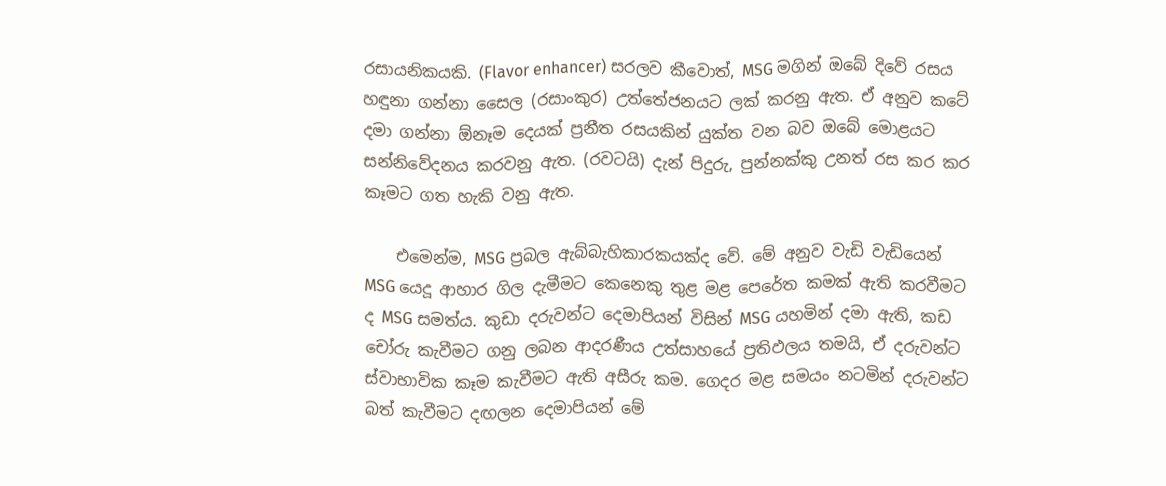රසායනිකයකි. (Flavor enhancer) සරලව කීවොත්, MSG මගින් ඔබේ දිවේ රසය හඳුනා ගන්නා සෛල (රසාංකුර) උත්තේජනයට ලක්‌ කරනු ඇත. ඒ අනුව කටේ දමා ගන්නා ඕනෑම දෙයක්‌ ප්‍රනීත රසයකින් යුක්‌ත වන බව ඔබේ මොළයට සන්නිවේදනය කරවනු ඇත. (රවටයි) දැන් පිදුරු, පුන්නක්‌කු උනත් රස කර කර කෑමට ගත හැකි වනු ඇත.

    එමෙන්ම, MSG ප්‍රබල ඇබ්බැහිකාරකයක්‌ද වේ. මේ අනුව වැඩි වැඩියෙන් MSG යෙදූ ආහාර ගිල දැමීමට කෙනෙකු තුළ මළ පෙරේත කමක්‌ ඇති කරවීමට ද MSG සමත්ය. කුඩා දරුවන්ට දෙමාපියන් විසින් MSG යහමින් දමා ඇති, කඩ චෝරු කැවීමට ගනු ලබන ආදරණීය උත්සාහයේ ප්‍රතිඵලය තමයි, ඒ දරුවන්ට ස්‌වාභාවික කෑම කැවීමට ඇති අසීරු කම. ගෙදර මළ සමයං නටමින් දරුවන්ට බත් කැවීමට දඟලන දෙමාපියන් මේ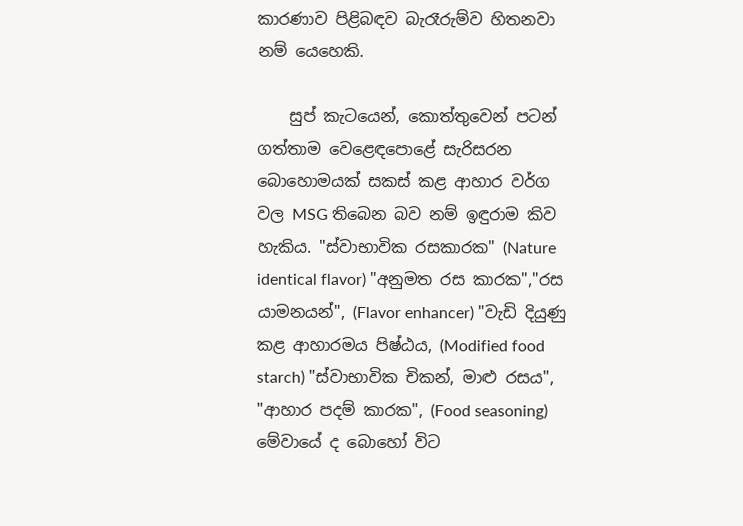කාරණාව පිළිබඳව බැරෑරුම්ව හිතනවා නම් යෙහෙකි.

    සුප් කැටයෙන්, කොත්තුවෙන් පටන් ගත්තාම වෙළෙඳපොළේ සැරිසරන බොහොමයක්‌ සකස්‌ කළ ආහාර වර්ග වල MSG තිබෙන බව නම් ඉඳුරාම කිව හැකිය. "ස්‌වාභාවික රසකාරක" (Nature identical flavor) "අනුමත රස කාරක","රස යාමනයන්", (Flavor enhancer) "වැඩි දියුණු කළ ආහාරමය පිෂ්ඨය, (Modified food starch) "ස්‌වාභාවික චිකන්, මාළු රසය", "ආහාර පදම් කාරක", (Food seasoning) මේවායේ ද බොහෝ විට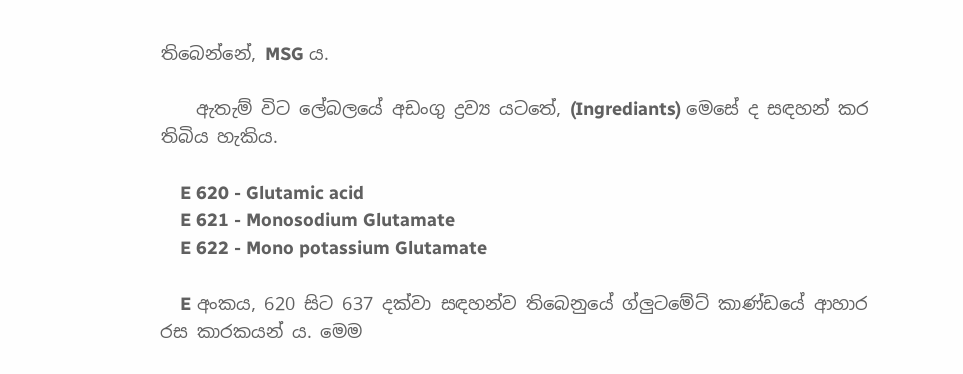තිබෙන්නේ, MSG ය.

    ඇතැම් විට ලේබලයේ අඩංගු ද්‍රව්‍ය යටතේ, (Ingrediants) මෙසේ ද සඳහන් කර තිබිය හැකිය.

    E 620 - Glutamic acid
    E 621 - Monosodium Glutamate
    E 622 - Mono potassium Glutamate

    E අංකය, 620 සිට 637 දක්‌වා සඳහන්ව තිබෙනුයේ ග්ලුටමේට්‌ කාණ්‌ඩයේ ආහාර රස කාරකයන් ය. මෙම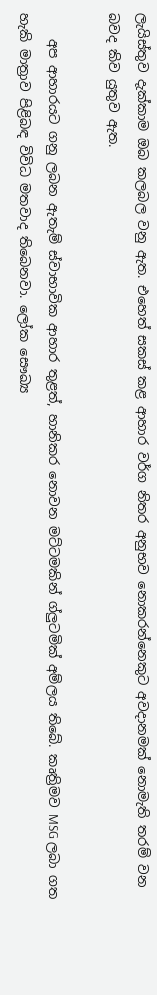ලැයිස්‌තුව දැක්‌කාම ඔබ කලබල වනු ඇත. එහෙත් සකස්‌ කළ ආහාර වර්ග නිතර අනුභව නොකරන්නෙකුට අවදානමක්‌ නොමැති තරම් වන බවද කිව යුතුව ඇත.

    අප ආහාරයට ගනු ලබන ඇතැම් ස්‌වාභාවික ආහාර තුළත්, හානිකර නොවන මට්‌ටමකින් ග්ලුටමික්‌ අම්ලය තිබේ. කෘත්‍රිමව MSG ලබා ගත හැකි මාත්‍රාව පිළිබඳ විවිධ මතවාද තිබෙනවා. ලෝක සෞඛ්‍ය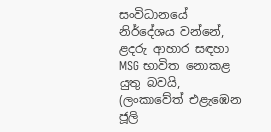සංවිධානයේ නිර්දේශය වන්නේ, ළදරු ආහාර සඳහා MSG භාවිත නොකළ යුතු බවයි, (ලංකාවේත් එළැඹෙන ජූලි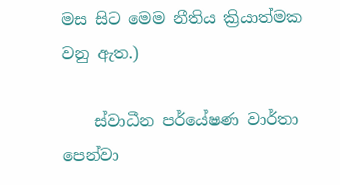මස සිට මෙම නීතිය ක්‍රියාත්මක වනු ඇත.)

    ස්‌වාධීන පර්යේෂණ වාර්තා පෙන්වා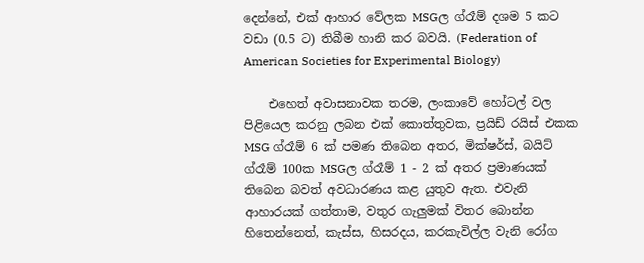දෙන්නේ, එක්‌ ආහාර වේලක MSGල ග්රෑම් දශම 5 කට වඩා (0.5 ට) තිබීම හානි කර බවයි. (Federation of American Societies for Experimental Biology)

    එහෙත් අවාසනාවක තරම, ලංකාවේ හෝටල් වල පිළියෙල කරනු ලබන එක්‌ කොත්තුවක, ප්‍රයිඩ් රයිස්‌ එකක MSG ග්රෑම් 6 ක්‌ පමණ තිබෙන අතර, මික්‌ෂර්ස්‌, බයිට්‌ ග්රෑම් 100ක MSGල ග්රෑම් 1 - 2 ක්‌ අතර ප්‍රමාණයක්‌ තිබෙන බවත් අවධාරණය කළ යුතුව ඇත. එවැනි ආහාරයක්‌ ගත්තාම, වතුර ගැලුමක්‌ විතර බොන්න හිතෙන්නෙත්, කැස්‌ස, හිසරදය, කරකැවිල්ල වැනි රෝග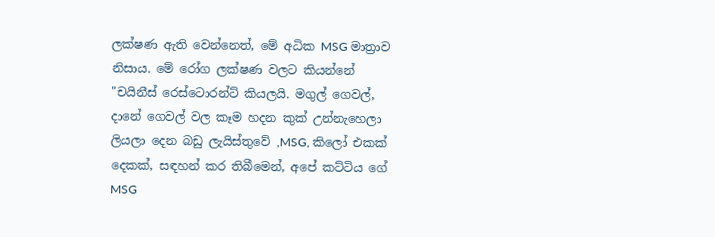ලක්‌ෂණ ඇති වෙන්නෙත්, මේ අධික MSG මාත්‍රාව නිසාය. මේ රෝග ලක්‌ෂණ වලට කියන්නේ "චයිනීස්‌ රෙස්‌ටොරන්ට්‌ කියලයි. මගුල් ගෙවල්, දානේ ගෙවල් වල කෑම හදන කුක්‌ උන්නැහෙලා ලියලා දෙන බඩු ලැයිස්‌තුවේ ,MSG, කිලෝ එකක්‌ දෙකක්‌, සඳහන් කර තිබීමෙන්, අපේ කට්‌ටිය ගේ MSG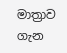මාත්‍රාව ගැන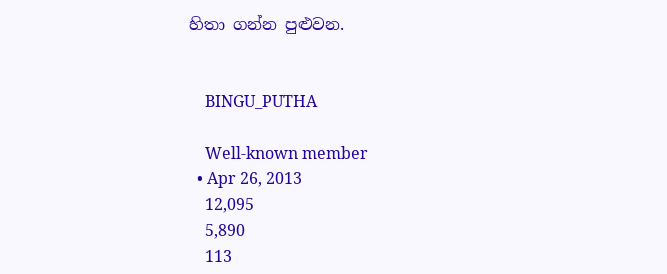හිතා ගන්න පුළුවන.


    BINGU_PUTHA

    Well-known member
  • Apr 26, 2013
    12,095
    5,890
    113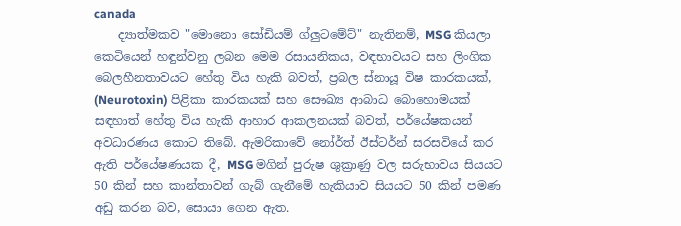canada
    ද්‍යාත්මකව "මොනො සෝඩියම් ග්ලුටමේට්‌" නැතිනම්, MSG කියලා කෙටියෙන් හඳුන්වනු ලබන මෙම රසායනිකය, වඳභාවයට සහ ලිංගික බෙලහීනතාවයට හේතු විය හැකි බවත්, ප්‍රබල ස්‌නායූ විෂ කාරකයක්‌, (Neurotoxin) පිළිකා කාරකයක්‌ සහ සෞඛ්‍ය ආබාධ බොහොමයක්‌ සඳහාත් හේතු විය හැකි ආහාර ආකලනයක්‌ බවත්, පර්යේෂකයන් අවධාරණය කොට තිබේ. ඇමරිකාවේ නෝර්ත් ඊස්‌ටර්න් සරසවියේ කර ඇති පර්යේෂණයක දී, MSG මගින් පුරුෂ ශුක්‍රාණු වල සරුභාවය සියයට 50 කින් සහ කාන්තාවන් ගැබ් ගැනීමේ හැකියාව සියයට 50 කින් පමණ අඩු කරන බව, සොයා ගෙන ඇත.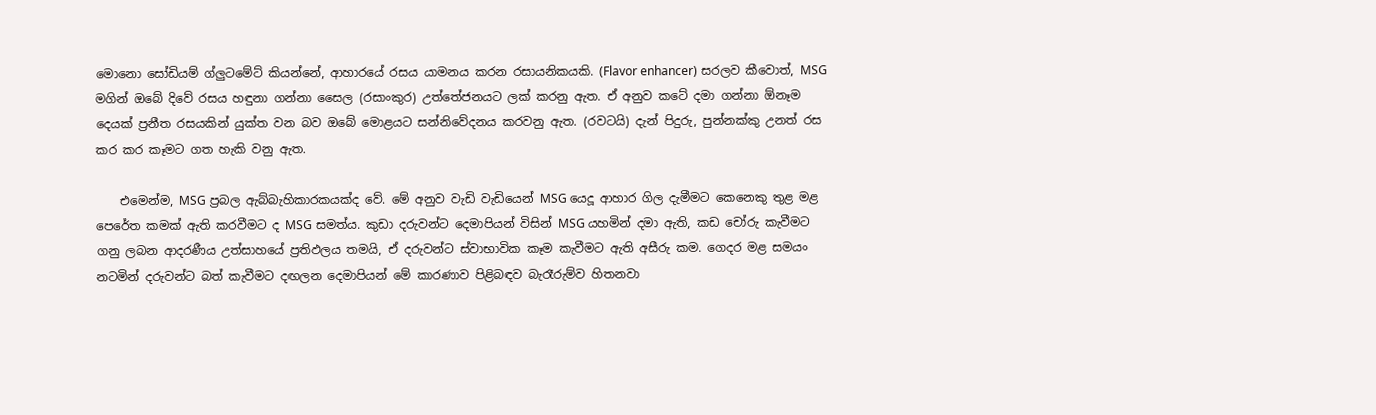මොනො සෝඩියම් ග්ලුටමේට්‌ කියන්නේ, ආහාරයේ රසය යාමනය කරන රසායනිකයකි. (Flavor enhancer) සරලව කීවොත්, MSG මගින් ඔබේ දිවේ රසය හඳුනා ගන්නා සෛල (රසාංකුර) උත්තේජනයට ලක්‌ කරනු ඇත. ඒ අනුව කටේ දමා ගන්නා ඕනෑම දෙයක්‌ ප්‍රනීත රසයකින් යුක්‌ත වන බව ඔබේ මොළයට සන්නිවේදනය කරවනු ඇත. (රවටයි) දැන් පිදුරු, පුන්නක්‌කු උනත් රස කර කර කෑමට ගත හැකි වනු ඇත.

    එමෙන්ම, MSG ප්‍රබල ඇබ්බැහිකාරකයක්‌ද වේ. මේ අනුව වැඩි වැඩියෙන් MSG යෙදූ ආහාර ගිල දැමීමට කෙනෙකු තුළ මළ පෙරේත කමක්‌ ඇති කරවීමට ද MSG සමත්ය. කුඩා දරුවන්ට දෙමාපියන් විසින් MSG යහමින් දමා ඇති, කඩ චෝරු කැවීමට ගනු ලබන ආදරණීය උත්සාහයේ ප්‍රතිඵලය තමයි, ඒ දරුවන්ට ස්‌වාභාවික කෑම කැවීමට ඇති අසීරු කම. ගෙදර මළ සමයං නටමින් දරුවන්ට බත් කැවීමට දඟලන දෙමාපියන් මේ කාරණාව පිළිබඳව බැරෑරුම්ව හිතනවා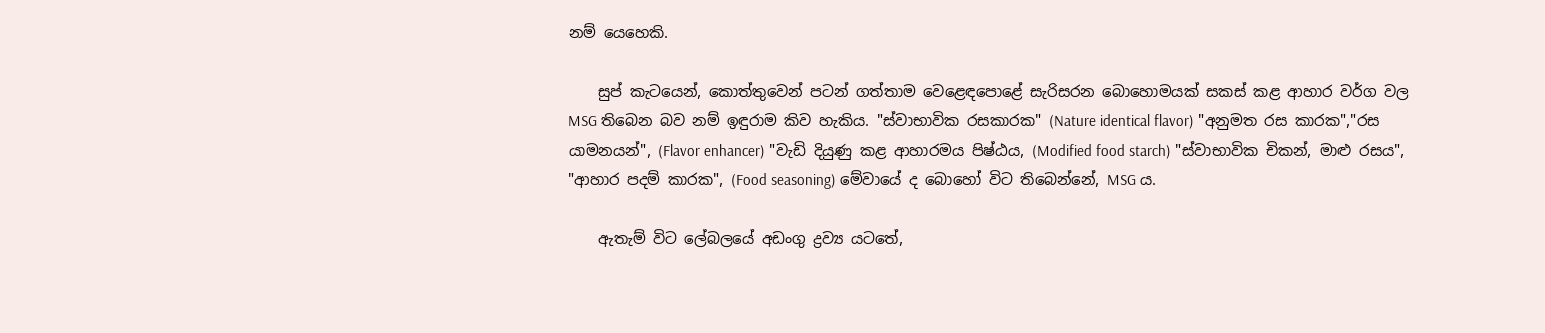නම් යෙහෙකි.

    සුප් කැටයෙන්, කොත්තුවෙන් පටන් ගත්තාම වෙළෙඳපොළේ සැරිසරන බොහොමයක්‌ සකස්‌ කළ ආහාර වර්ග වල MSG තිබෙන බව නම් ඉඳුරාම කිව හැකිය. "ස්‌වාභාවික රසකාරක" (Nature identical flavor) "අනුමත රස කාරක","රස යාමනයන්", (Flavor enhancer) "වැඩි දියුණු කළ ආහාරමය පිෂ්ඨය, (Modified food starch) "ස්‌වාභාවික චිකන්, මාළු රසය", "ආහාර පදම් කාරක", (Food seasoning) මේවායේ ද බොහෝ විට තිබෙන්නේ, MSG ය.

    ඇතැම් විට ලේබලයේ අඩංගු ද්‍රව්‍ය යටතේ,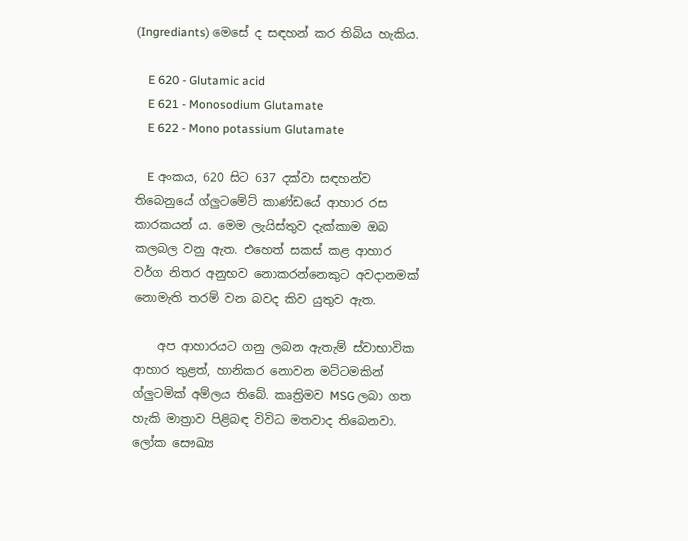(Ingrediants) මෙසේ ද සඳහන් කර තිබිය හැකිය.

    E 620 - Glutamic acid
    E 621 - Monosodium Glutamate
    E 622 - Mono potassium Glutamate

    E අංකය, 620 සිට 637 දක්‌වා සඳහන්ව තිබෙනුයේ ග්ලුටමේට්‌ කාණ්‌ඩයේ ආහාර රස කාරකයන් ය. මෙම ලැයිස්‌තුව දැක්‌කාම ඔබ කලබල වනු ඇත. එහෙත් සකස්‌ කළ ආහාර වර්ග නිතර අනුභව නොකරන්නෙකුට අවදානමක්‌ නොමැති තරම් වන බවද කිව යුතුව ඇත.

    අප ආහාරයට ගනු ලබන ඇතැම් ස්‌වාභාවික ආහාර තුළත්, හානිකර නොවන මට්‌ටමකින් ග්ලුටමික්‌ අම්ලය තිබේ. කෘත්‍රිමව MSG ලබා ගත හැකි මාත්‍රාව පිළිබඳ විවිධ මතවාද තිබෙනවා. ලෝක සෞඛ්‍ය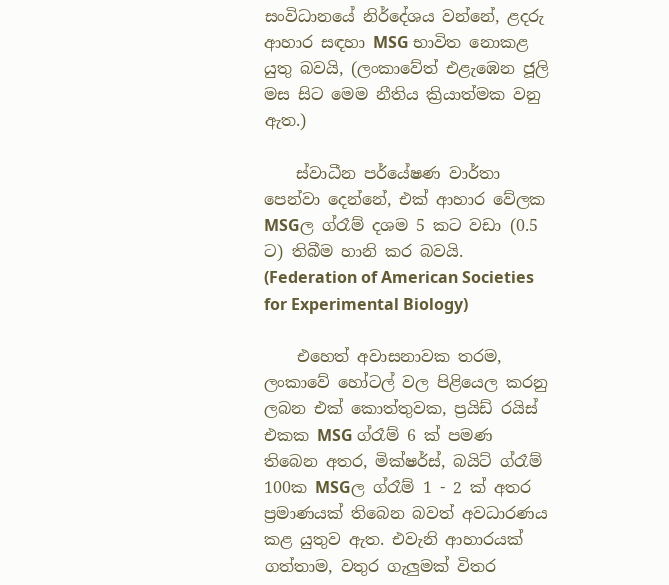සංවිධානයේ නිර්දේශය වන්නේ, ළදරු ආහාර සඳහා MSG භාවිත නොකළ යුතු බවයි, (ලංකාවේත් එළැඹෙන ජූලි මස සිට මෙම නීතිය ක්‍රියාත්මක වනු ඇත.)

    ස්‌වාධීන පර්යේෂණ වාර්තා පෙන්වා දෙන්නේ, එක්‌ ආහාර වේලක MSGල ග්රෑම් දශම 5 කට වඩා (0.5 ට) තිබීම හානි කර බවයි. (Federation of American Societies for Experimental Biology)

    එහෙත් අවාසනාවක තරම, ලංකාවේ හෝටල් වල පිළියෙල කරනු ලබන එක්‌ කොත්තුවක, ප්‍රයිඩ් රයිස්‌ එකක MSG ග්රෑම් 6 ක්‌ පමණ තිබෙන අතර, මික්‌ෂර්ස්‌, බයිට්‌ ග්රෑම් 100ක MSGල ග්රෑම් 1 - 2 ක්‌ අතර ප්‍රමාණයක්‌ තිබෙන බවත් අවධාරණය කළ යුතුව ඇත. එවැනි ආහාරයක්‌ ගත්තාම, වතුර ගැලුමක්‌ විතර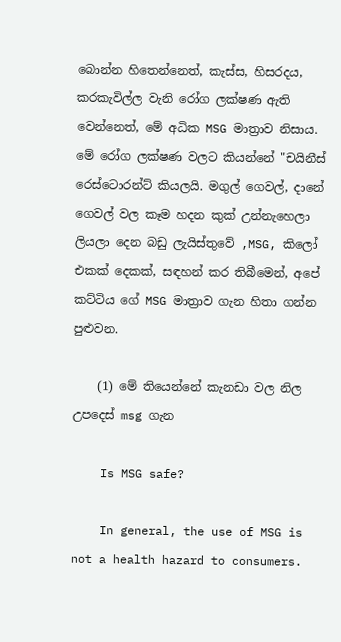බොන්න හිතෙන්නෙත්, කැස්‌ස, හිසරදය, කරකැවිල්ල වැනි රෝග ලක්‌ෂණ ඇති වෙන්නෙත්, මේ අධික MSG මාත්‍රාව නිසාය. මේ රෝග ලක්‌ෂණ වලට කියන්නේ "චයිනීස්‌ රෙස්‌ටොරන්ට්‌ කියලයි. මගුල් ගෙවල්, දානේ ගෙවල් වල කෑම හදන කුක්‌ උන්නැහෙලා ලියලා දෙන බඩු ලැයිස්‌තුවේ ,MSG, කිලෝ එකක්‌ දෙකක්‌, සඳහන් කර තිබීමෙන්, අපේ කට්‌ටිය ගේ MSG මාත්‍රාව ගැන හිතා ගන්න පුළුවන.

    (1) මේ තියෙන්නේ කැනඩා වල නිල උපදෙස් msg ගැන

    Is MSG safe?

    In general, the use of MSG is not a health hazard to consumers.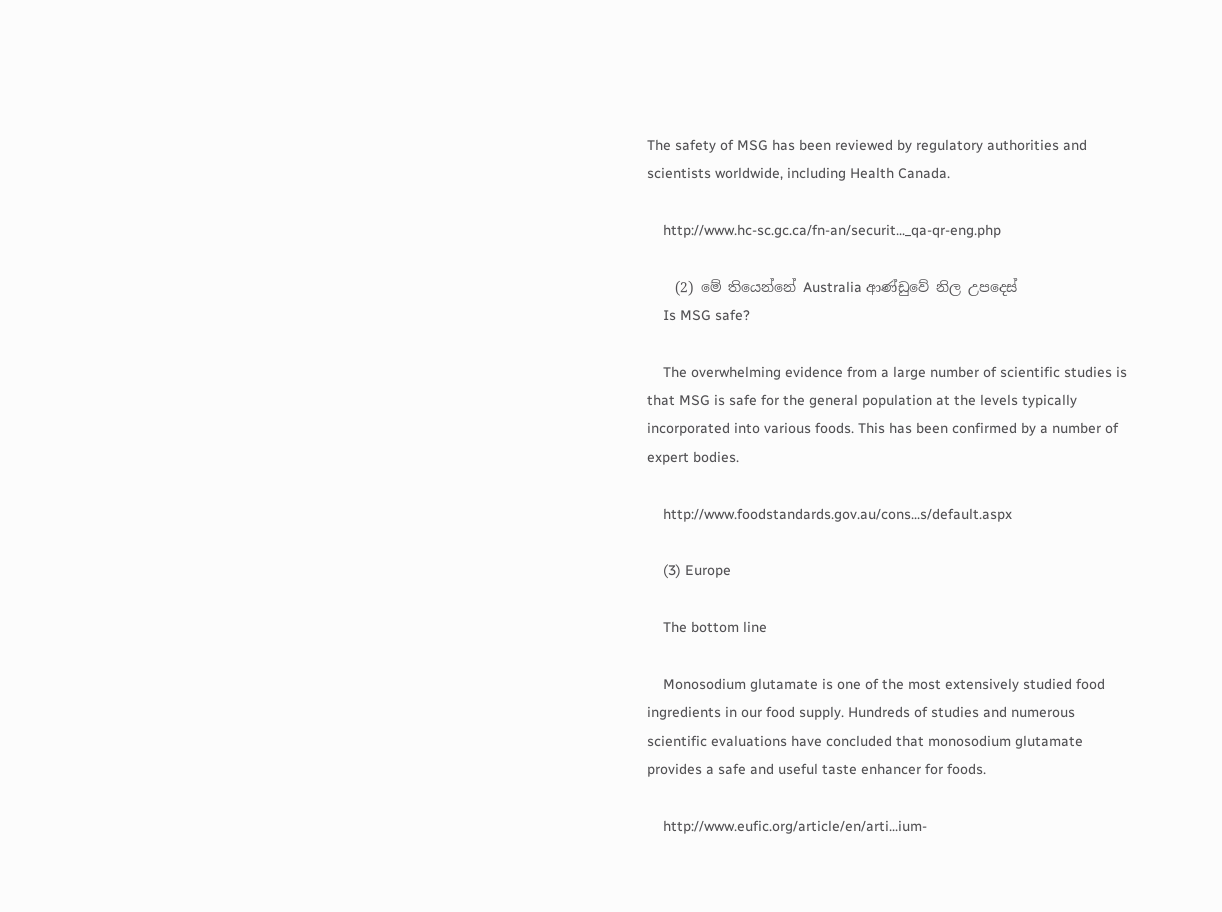The safety of MSG has been reviewed by regulatory authorities and scientists worldwide, including Health Canada.

    http://www.hc-sc.gc.ca/fn-an/securit..._qa-qr-eng.php

    (2) මේ තියෙන්නේ Australia ආණ්ඩුවේ නිල උපදෙස්
    Is MSG safe?

    The overwhelming evidence from a large number of scientific studies is that MSG is safe for the general population at the levels typically incorporated into various foods. This has been confirmed by a number of expert bodies.

    http://www.foodstandards.gov.au/cons...s/default.aspx

    (3) Europe

    The bottom line

    Monosodium glutamate is one of the most extensively studied food ingredients in our food supply. Hundreds of studies and numerous scientific evaluations have concluded that monosodium glutamate provides a safe and useful taste enhancer for foods.

    http://www.eufic.org/article/en/arti...ium-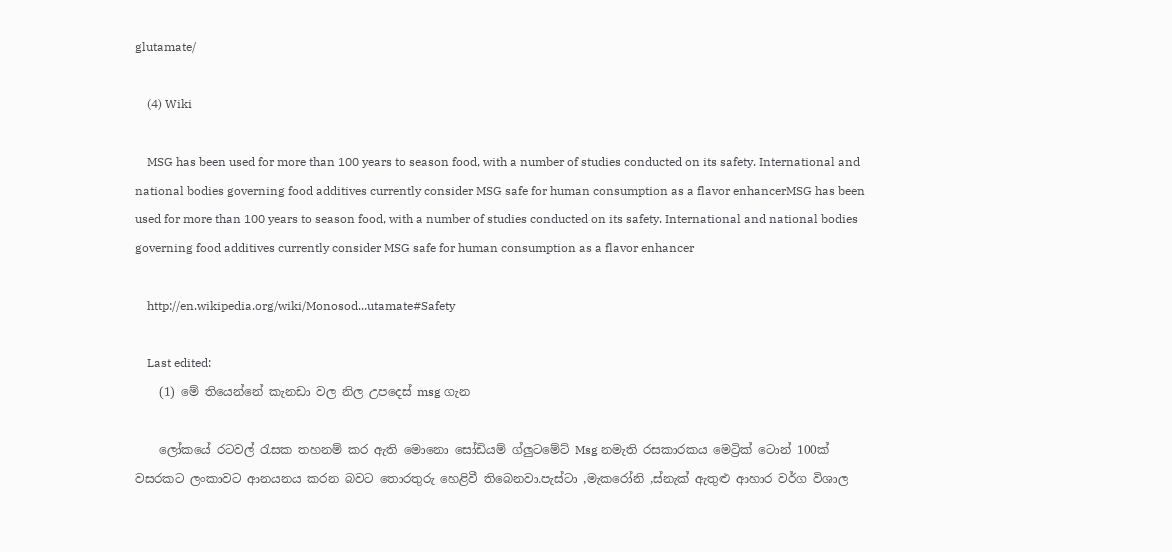glutamate/

    (4) Wiki

    MSG has been used for more than 100 years to season food, with a number of studies conducted on its safety. International and national bodies governing food additives currently consider MSG safe for human consumption as a flavor enhancerMSG has been used for more than 100 years to season food, with a number of studies conducted on its safety. International and national bodies governing food additives currently consider MSG safe for human consumption as a flavor enhancer

    http://en.wikipedia.org/wiki/Monosod...utamate#Safety

    Last edited:
    (1) මේ තියෙන්නේ කැනඩා වල නිල උපදෙස් msg ගැන

    ලෝකයේ රටවල් රැසක තහනම් කර ඇති මොනො සෝඩියම් ග්ලුටමේට් Msg නමැති රසකාරකය මෙට්‍රික් ටොන් 100ක් වසරකට ලංකාවට ආනයනය කරන බවට තොරතුරු හෙළිවී තිබෙනවා.පැස්ටා ,මැකරෝනි ,ස්නැක් ඇතුළු ආහාර වර්ග විශාල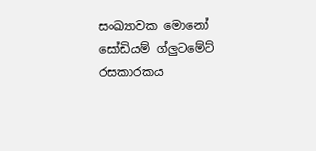සංඛ්‍යාවක මොනෝ සෝඩියම් ග්ලුටමේට් රසකාරකය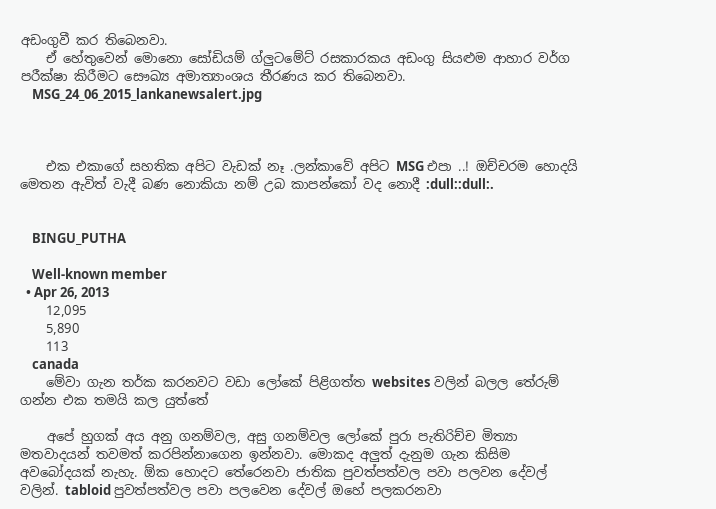අඩංගුවී කර තිබෙනවා.
    ඒ හේතුවෙන් මොනො සෝඩියම් ග්ලුටමේට් රසකාරකය අඩංගු සියළුම ආහාර වර්ග පරීක්ෂා කිරීමට සෞඛ්‍ය අමාත්‍යාංශය තීරණය කර තිබෙනවා.
    MSG_24_06_2015_lankanewsalert.jpg



    එක එකාගේ සහතික අපිට වැඩක් නෑ .ලන්කාවේ අපිට MSG එපා ..! ඔච්චරම හොදයි මෙතන ඇවිත් වැදී බණ නොකියා නම් උබ කාපන්කෝ වද නොදී :dull::dull:.


    BINGU_PUTHA

    Well-known member
  • Apr 26, 2013
    12,095
    5,890
    113
    canada
    මේවා ගැන තර්ක කරනවට වඩා ලෝකේ පිළිගත්ත websites වලින් බලල තේරුම් ගන්න එක තමයි කල යුත්තේ

    අපේ හුගක් අය අනු ගනම්වල, අසු ගනම්වල ලෝකේ පුරා පැතිරිච්ච මිත්‍යා මතවාදයන් තවමත් කරපින්නාගෙන ඉන්නවා. මොකද අලුත් දැනුම ගැන කිසිම අවබෝදයක් නැහැ. ඕක හොදට තේරෙනවා ජාතික පුවත්පත්වල පවා පලවන දේවල් වලින්. tabloid පුවත්පත්වල පවා පලවෙන දේවල් ඔහේ පලකරනවා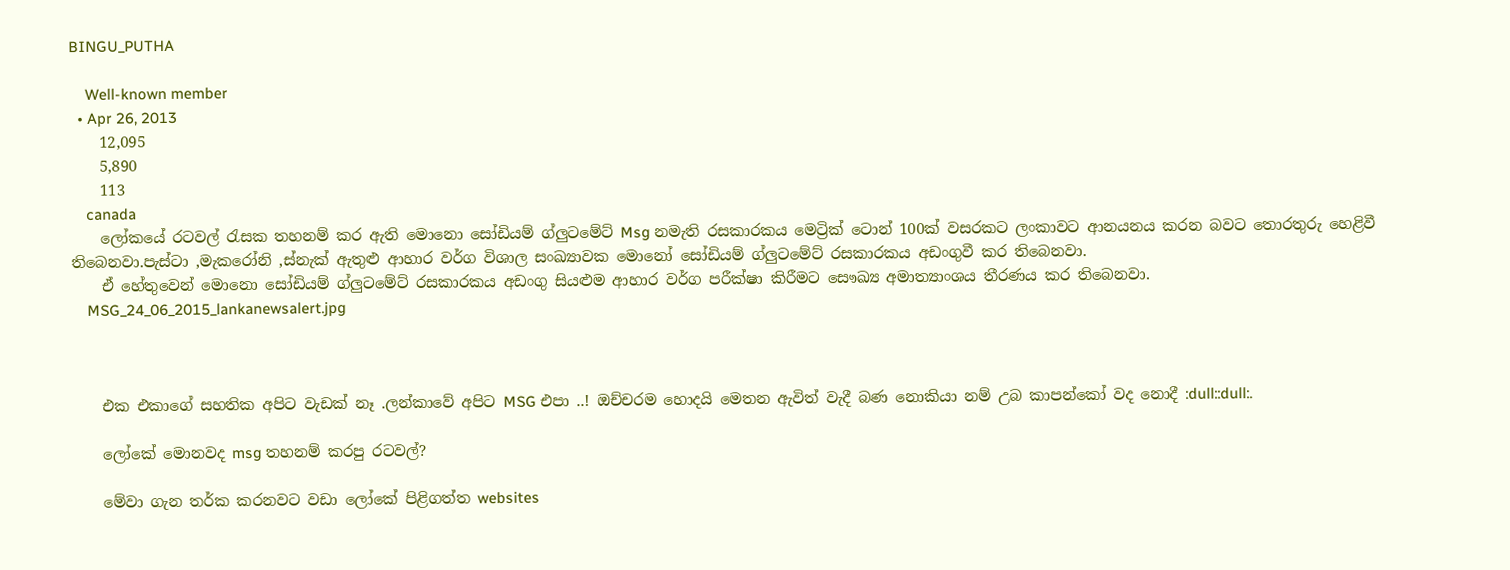BINGU_PUTHA

    Well-known member
  • Apr 26, 2013
    12,095
    5,890
    113
    canada
    ලෝකයේ රටවල් රැසක තහනම් කර ඇති මොනො සෝඩියම් ග්ලුටමේට් Msg නමැති රසකාරකය මෙට්‍රික් ටොන් 100ක් වසරකට ලංකාවට ආනයනය කරන බවට තොරතුරු හෙළිවී තිබෙනවා.පැස්ටා ,මැකරෝනි ,ස්නැක් ඇතුළු ආහාර වර්ග විශාල සංඛ්‍යාවක මොනෝ සෝඩියම් ග්ලුටමේට් රසකාරකය අඩංගුවී කර තිබෙනවා.
    ඒ හේතුවෙන් මොනො සෝඩියම් ග්ලුටමේට් රසකාරකය අඩංගු සියළුම ආහාර වර්ග පරීක්ෂා කිරීමට සෞඛ්‍ය අමාත්‍යාංශය තීරණය කර තිබෙනවා.
    MSG_24_06_2015_lankanewsalert.jpg



    එක එකාගේ සහතික අපිට වැඩක් නෑ .ලන්කාවේ අපිට MSG එපා ..! ඔච්චරම හොදයි මෙතන ඇවිත් වැදී බණ නොකියා නම් උබ කාපන්කෝ වද නොදී :dull::dull:.

    ලෝකේ මොනවද msg තහනම් කරපු රටවල්?

    මේවා ගැන තර්ක කරනවට වඩා ලෝකේ පිළිගත්ත websites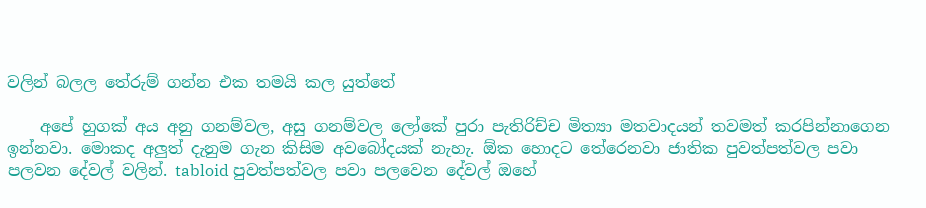වලින් බලල තේරුම් ගන්න එක තමයි කල යුත්තේ

    අපේ හුගක් අය අනු ගනම්වල, අසු ගනම්වල ලෝකේ පුරා පැතිරිච්ච මිත්‍යා මතවාදයන් තවමත් කරපින්නාගෙන ඉන්නවා. මොකද අලුත් දැනුම ගැන කිසිම අවබෝදයක් නැහැ. ඕක හොදට තේරෙනවා ජාතික පුවත්පත්වල පවා පලවන දේවල් වලින්. tabloid පුවත්පත්වල පවා පලවෙන දේවල් ඔහේ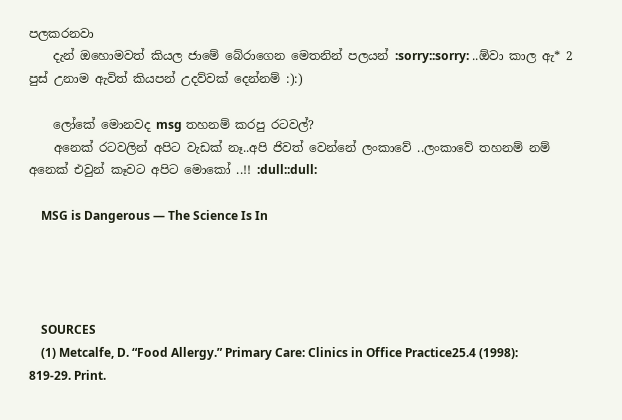පලකරනවා
    දැන් ඔහොමවත් කියල ජාමේ බේරාගෙන මෙතනින් පලයන් :sorry::sorry: ..ඕවා කාල ඇ* 2 පුස් උනාම ඇවිත් කියපන් උදව්වක් දෙන්නම් :):)

    ලෝකේ මොනවද msg තහනම් කරපු රටවල්?
    අනෙක් රටවලින් අපිට වැඩක් නෑ..අපි ජිවත් වෙන්නේ ලංකාවේ ..ලංකාවේ තහනම් නම් අනෙක් එවුන් කෑවට අපිට මොකෝ ..!! :dull::dull:

    MSG is Dangerous — The Science Is In




    SOURCES
    (1) Metcalfe, D. “Food Allergy.” Primary Care: Clinics in Office Practice25.4 (1998): 819-29. Print.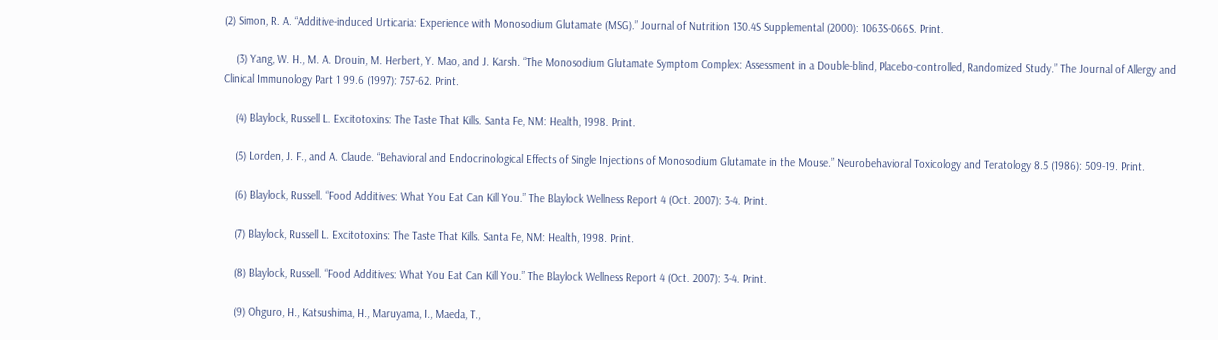(2) Simon, R. A. “Additive-induced Urticaria: Experience with Monosodium Glutamate (MSG).” Journal of Nutrition 130.4S Supplemental (2000): 1063S-066S. Print.

    (3) Yang, W. H., M. A. Drouin, M. Herbert, Y. Mao, and J. Karsh. “The Monosodium Glutamate Symptom Complex: Assessment in a Double-blind, Placebo-controlled, Randomized Study.” The Journal of Allergy and Clinical Immunology Part 1 99.6 (1997): 757-62. Print.

    (4) Blaylock, Russell L. Excitotoxins: The Taste That Kills. Santa Fe, NM: Health, 1998. Print.

    (5) Lorden, J. F., and A. Claude. “Behavioral and Endocrinological Effects of Single Injections of Monosodium Glutamate in the Mouse.” Neurobehavioral Toxicology and Teratology 8.5 (1986): 509-19. Print.

    (6) Blaylock, Russell. “Food Additives: What You Eat Can Kill You.” The Blaylock Wellness Report 4 (Oct. 2007): 3-4. Print.

    (7) Blaylock, Russell L. Excitotoxins: The Taste That Kills. Santa Fe, NM: Health, 1998. Print.

    (8) Blaylock, Russell. “Food Additives: What You Eat Can Kill You.” The Blaylock Wellness Report 4 (Oct. 2007): 3-4. Print.

    (9) Ohguro, H., Katsushima, H., Maruyama, I., Maeda, T.,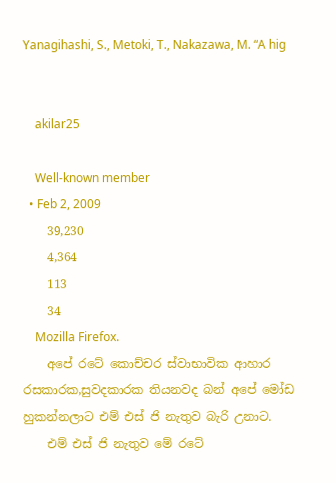Yanagihashi, S., Metoki, T., Nakazawa, M. “A hig


    akilar25

    Well-known member
  • Feb 2, 2009
    39,230
    4,364
    113
    34
    Mozilla Firefox.
    අපේ රටේ කොච්චර ස්වාභාවික ආහාර රසකාරක,සුවදකාරක තියනවද බන් අපේ මෝඩ හුකන්නලාට එම් එස් ජි නැතුව බැරි උනාට.
    එම් එස් ජි නැතුව මේ රටේ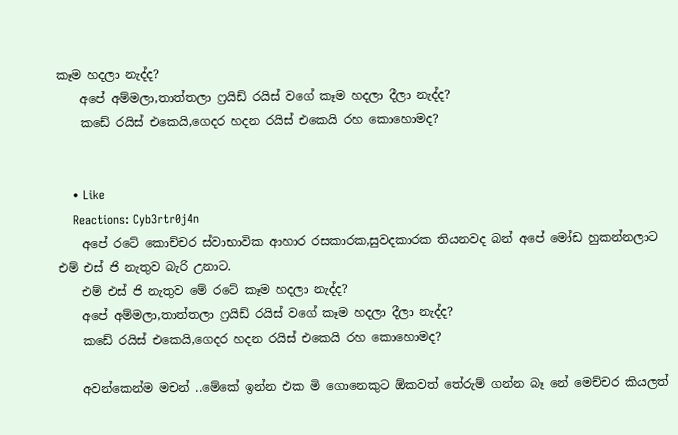කෑම හදලා නැද්ද?
    අපේ අම්මලා,තාත්තලා ෆ්‍රයිඩ් රයිස් වගේ කෑම හදලා දීලා නැද්ද?
    කඩේ රයිස් එකෙයි,ගෙදර හදන රයිස් එකෙයි රහ කොහොමද?


    • Like
    Reactions: Cyb3rtr0j4n
    අපේ රටේ කොච්චර ස්වාභාවික ආහාර රසකාරක,සුවදකාරක තියනවද බන් අපේ මෝඩ හුකන්නලාට එම් එස් ජි නැතුව බැරි උනාට.
    එම් එස් ජි නැතුව මේ රටේ කෑම හදලා නැද්ද?
    අපේ අම්මලා,තාත්තලා ෆ්‍රයිඩ් රයිස් වගේ කෑම හදලා දීලා නැද්ද?
    කඩේ රයිස් එකෙයි,ගෙදර හදන රයිස් එකෙයි රහ කොහොමද?

    අවන්කෙන්ම මචන් ..මේකේ ඉන්න එක මි ගොනෙකුට ඕකවත් තේරුම් ගන්න බෑ නේ මෙච්චර කියලත්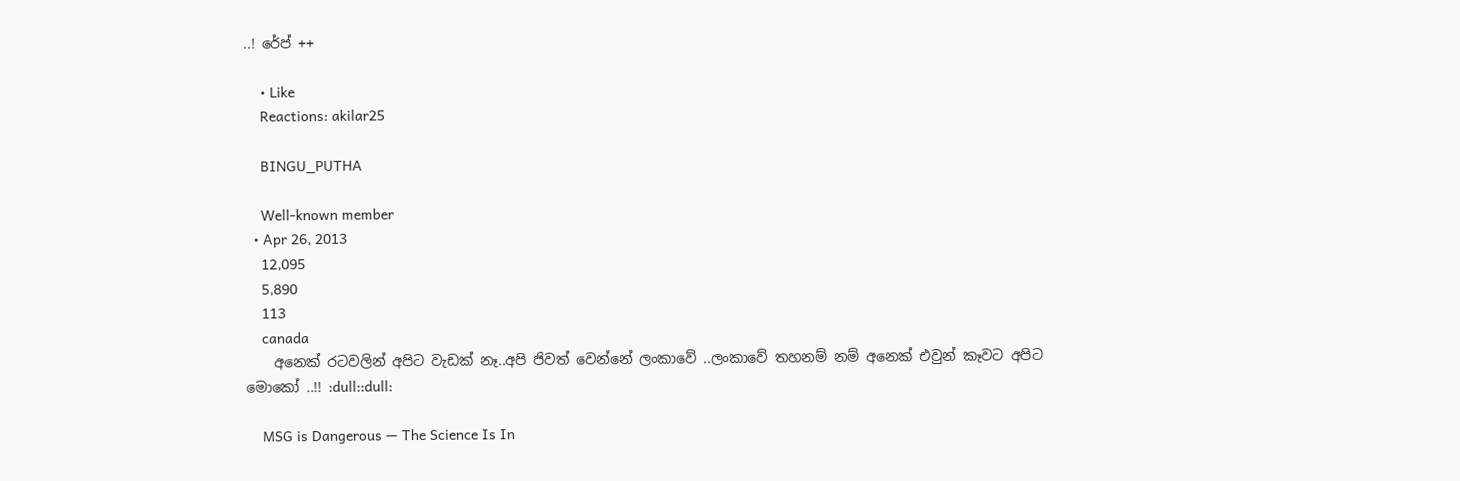..! රේප් ++

    • Like
    Reactions: akilar25

    BINGU_PUTHA

    Well-known member
  • Apr 26, 2013
    12,095
    5,890
    113
    canada
    අනෙක් රටවලින් අපිට වැඩක් නෑ..අපි ජිවත් වෙන්නේ ලංකාවේ ..ලංකාවේ තහනම් නම් අනෙක් එවුන් කෑවට අපිට මොකෝ ..!! :dull::dull:

    MSG is Dangerous — The Science Is In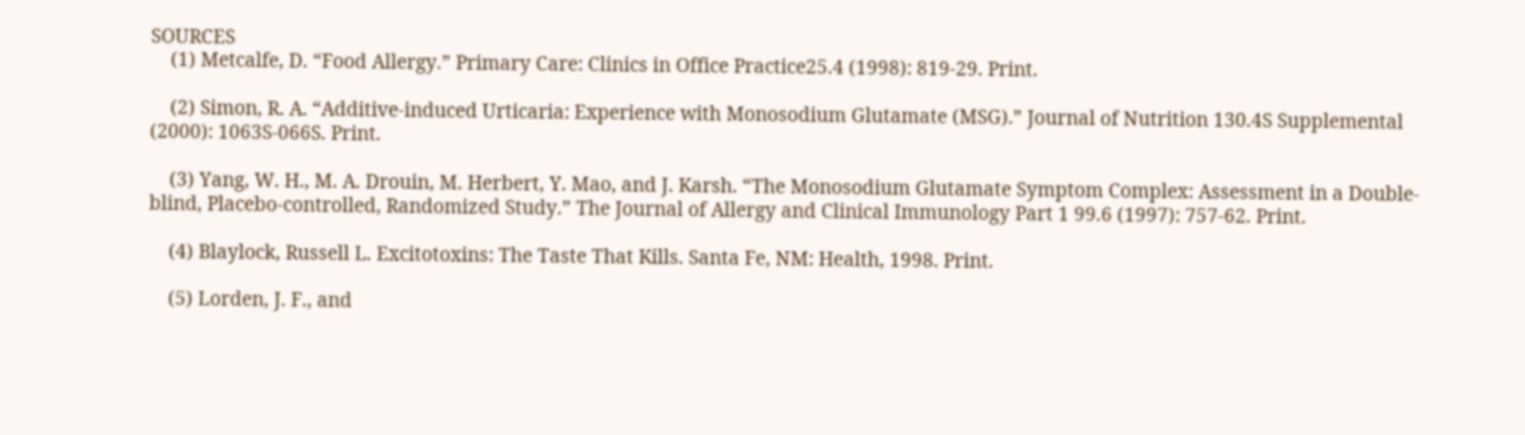SOURCES
    (1) Metcalfe, D. “Food Allergy.” Primary Care: Clinics in Office Practice25.4 (1998): 819-29. Print.

    (2) Simon, R. A. “Additive-induced Urticaria: Experience with Monosodium Glutamate (MSG).” Journal of Nutrition 130.4S Supplemental (2000): 1063S-066S. Print.

    (3) Yang, W. H., M. A. Drouin, M. Herbert, Y. Mao, and J. Karsh. “The Monosodium Glutamate Symptom Complex: Assessment in a Double-blind, Placebo-controlled, Randomized Study.” The Journal of Allergy and Clinical Immunology Part 1 99.6 (1997): 757-62. Print.

    (4) Blaylock, Russell L. Excitotoxins: The Taste That Kills. Santa Fe, NM: Health, 1998. Print.

    (5) Lorden, J. F., and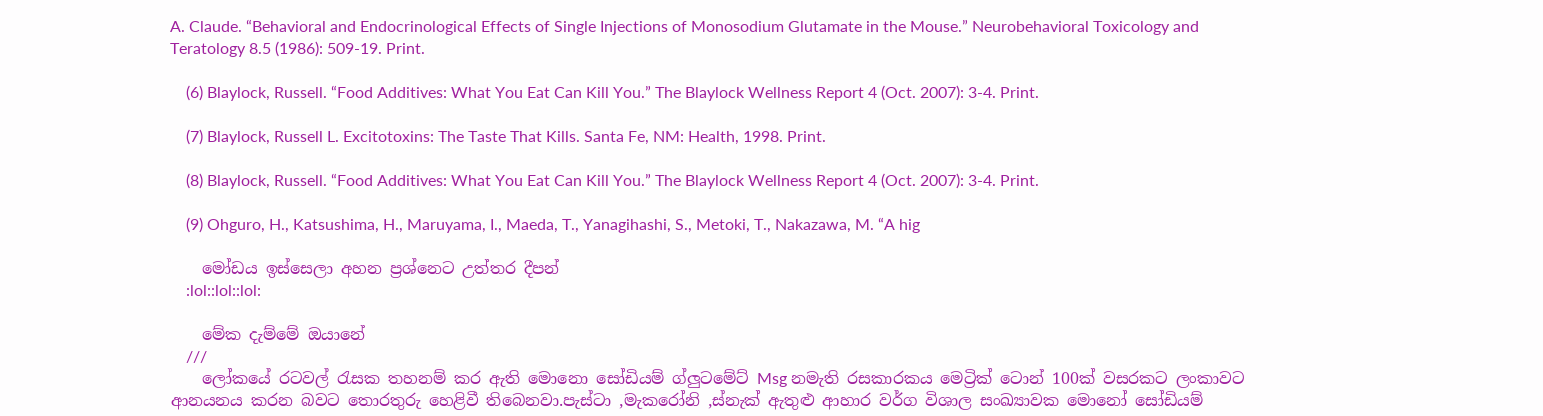A. Claude. “Behavioral and Endocrinological Effects of Single Injections of Monosodium Glutamate in the Mouse.” Neurobehavioral Toxicology and Teratology 8.5 (1986): 509-19. Print.

    (6) Blaylock, Russell. “Food Additives: What You Eat Can Kill You.” The Blaylock Wellness Report 4 (Oct. 2007): 3-4. Print.

    (7) Blaylock, Russell L. Excitotoxins: The Taste That Kills. Santa Fe, NM: Health, 1998. Print.

    (8) Blaylock, Russell. “Food Additives: What You Eat Can Kill You.” The Blaylock Wellness Report 4 (Oct. 2007): 3-4. Print.

    (9) Ohguro, H., Katsushima, H., Maruyama, I., Maeda, T., Yanagihashi, S., Metoki, T., Nakazawa, M. “A hig

    මෝඩය ඉස්සෙලා අහන ප්‍රශ්නෙට උත්තර දීපන්
    :lol::lol::lol:

    මේක දැම්මේ ඔයානේ
    ///
    ලෝකයේ රටවල් රැසක තහනම් කර ඇති මොනො සෝඩියම් ග්ලුටමේට් Msg නමැති රසකාරකය මෙට්‍රික් ටොන් 100ක් වසරකට ලංකාවට ආනයනය කරන බවට තොරතුරු හෙළිවී තිබෙනවා.පැස්ටා ,මැකරෝනි ,ස්නැක් ඇතුළු ආහාර වර්ග විශාල සංඛ්‍යාවක මොනෝ සෝඩියම්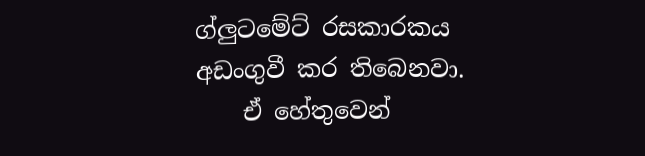ග්ලුටමේට් රසකාරකය අඩංගුවී කර තිබෙනවා.
    ඒ හේතුවෙන්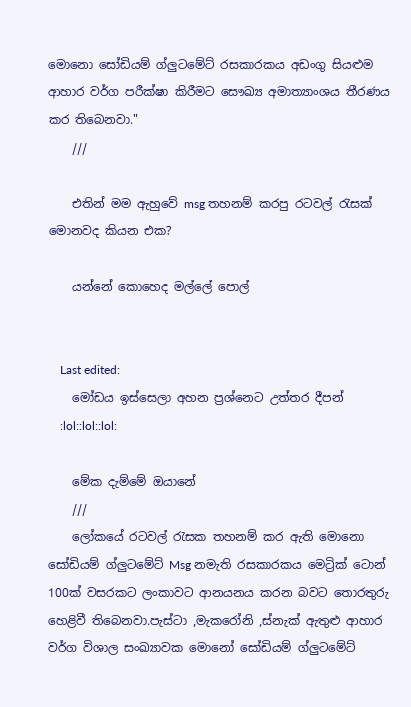මොනො සෝඩියම් ග්ලුටමේට් රසකාරකය අඩංගු සියළුම ආහාර වර්ග පරීක්ෂා කිරීමට සෞඛ්‍ය අමාත්‍යාංශය තීරණය කර තිබෙනවා."
    ///

    එතින් මම ඇහුවේ msg තහනම් කරපු රටවල් රැසක් මොනවද කියන එක?

    යන්නේ කොහෙද මල්ලේ පොල්


    Last edited:
    මෝඩය ඉස්සෙලා අහන ප්‍රශ්නෙට උත්තර දීපන්
    :lol::lol::lol:

    මේක දැම්මේ ඔයානේ
    ///
    ලෝකයේ රටවල් රැසක තහනම් කර ඇති මොනො සෝඩියම් ග්ලුටමේට් Msg නමැති රසකාරකය මෙට්‍රික් ටොන් 100ක් වසරකට ලංකාවට ආනයනය කරන බවට තොරතුරු හෙළිවී තිබෙනවා.පැස්ටා ,මැකරෝනි ,ස්නැක් ඇතුළු ආහාර වර්ග විශාල සංඛ්‍යාවක මොනෝ සෝඩියම් ග්ලුටමේට්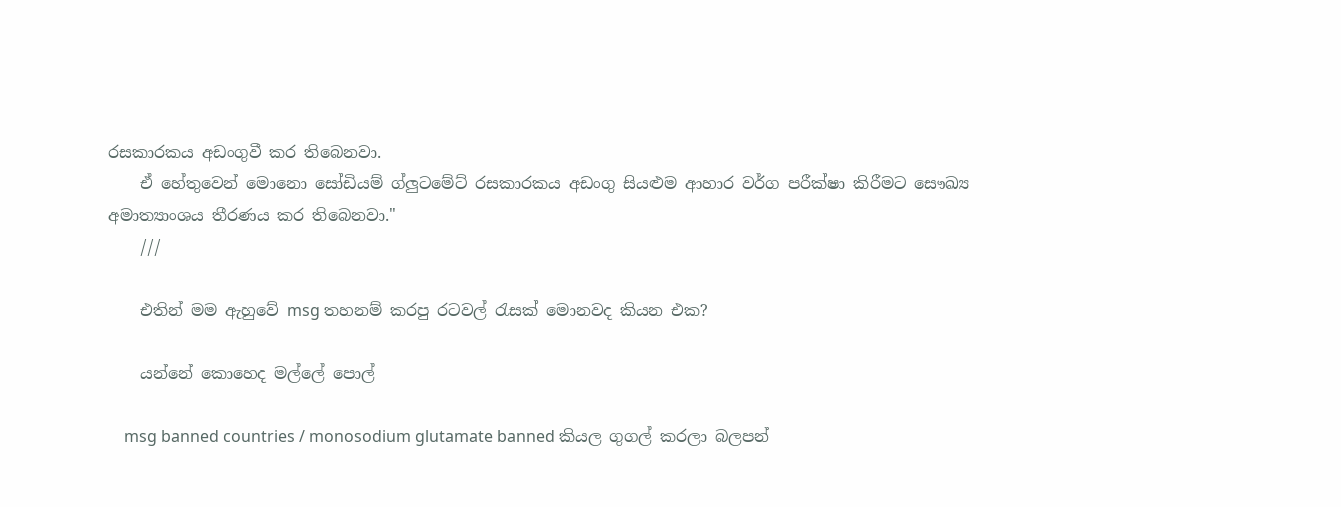රසකාරකය අඩංගුවී කර තිබෙනවා.
    ඒ හේතුවෙන් මොනො සෝඩියම් ග්ලුටමේට් රසකාරකය අඩංගු සියළුම ආහාර වර්ග පරීක්ෂා කිරීමට සෞඛ්‍ය අමාත්‍යාංශය තීරණය කර තිබෙනවා."
    ///

    එතින් මම ඇහුවේ msg තහනම් කරපු රටවල් රැසක් මොනවද කියන එක?

    යන්නේ කොහෙද මල්ලේ පොල්

    msg banned countries / monosodium glutamate banned කියල ගුගල් කරලා බලපන්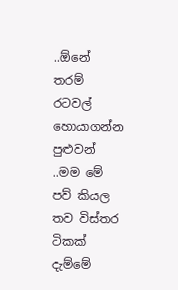..ඕනේ තරම් රටවල් හොයාගන්න පුළුවන් ..මම මේ පව් කියල තව විස්තර ටිකක් දැම්මේ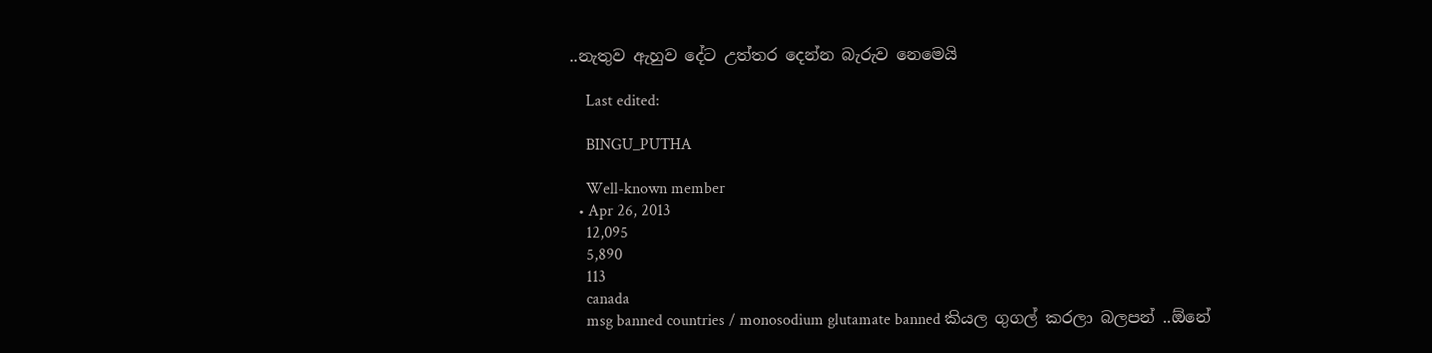..නැතුව ඇහුව දේට උත්තර දෙන්න බැරුව නෙමෙයි

    Last edited:

    BINGU_PUTHA

    Well-known member
  • Apr 26, 2013
    12,095
    5,890
    113
    canada
    msg banned countries / monosodium glutamate banned කියල ගුගල් කරලා බලපන් ..ඕනේ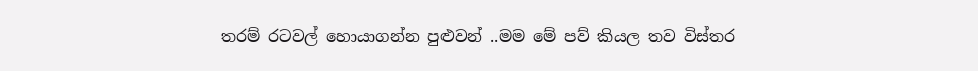තරම් රටවල් හොයාගන්න පුළුවන් ..මම මේ පව් කියල තව විස්තර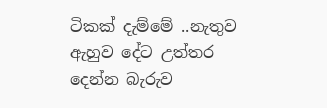ටිකක් දැම්මේ ..නැතුව ඇහුව දේට උත්තර දෙන්න බැරුව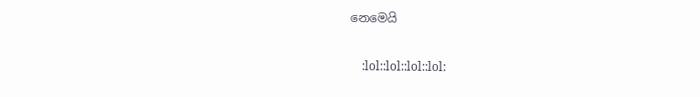නෙමෙයි

    :lol::lol::lol::lol: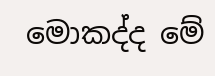මොකද්ද මේ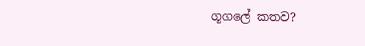ගූගලේ කතව?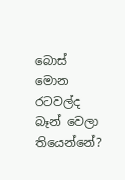බොස් මොන රටවල්ද බෑන් වෙලා තියෙන්නේ?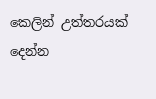කෙලින් උත්තරයක් දෙන්න